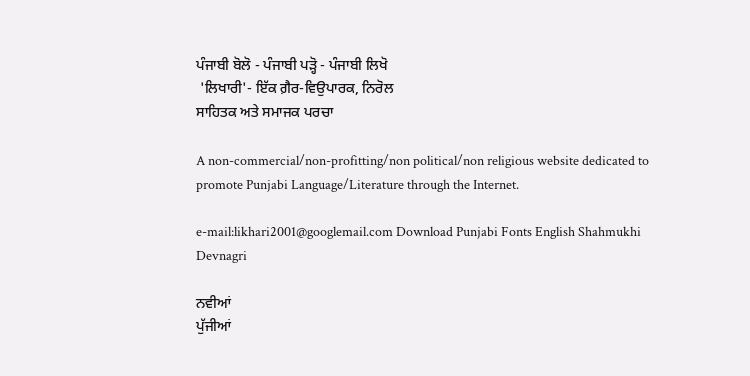ਪੰਜਾਬੀ ਬੋਲੋ - ਪੰਜਾਬੀ ਪੜ੍ਹੋ - ਪੰਜਾਬੀ ਲਿਖੋ
 'ਲਿਖਾਰੀ'- ਇੱਕ ਗ਼ੈਰ-ਵਿਉਪਾਰਕ, ਨਿਰੋਲ
ਸਾਹਿਤਕ ਅਤੇ ਸਮਾਜਕ ਪਰਚਾ

A non-commercial/non-profitting/non political/non religious website dedicated to promote Punjabi Language/Literature through the Internet.

e-mail:likhari2001@googlemail.com Download Punjabi Fonts English Shahmukhi Devnagri

ਨਵੀਆਂ
ਪੁੱਜੀਆਂ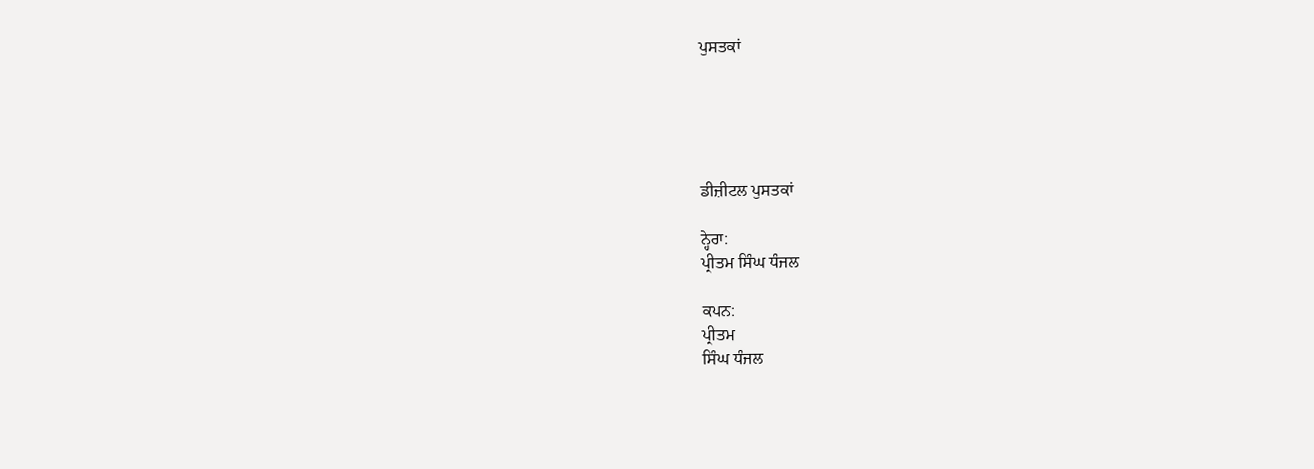ਪੁਸਤਕਾਂ





ਡੀਜ਼ੀਟਲ ਪੁਸਤਕਾਂ

ਨ੍ਹੇਰਾ:
ਪ੍ਰੀਤਮ ਸਿੰਘ ਧੰਜਲ

ਕਪਨ:
ਪ੍ਰੀਤਮ
ਸਿੰਘ ਧੰਜਲ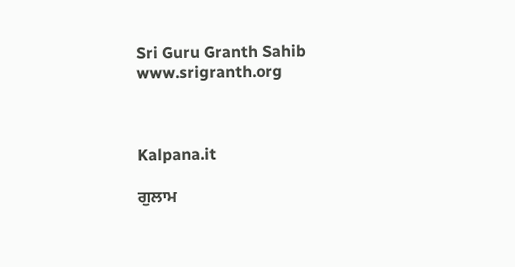Sri Guru Granth Sahib
www.srigranth.org



Kalpana.it

ਗੁਲਾਮ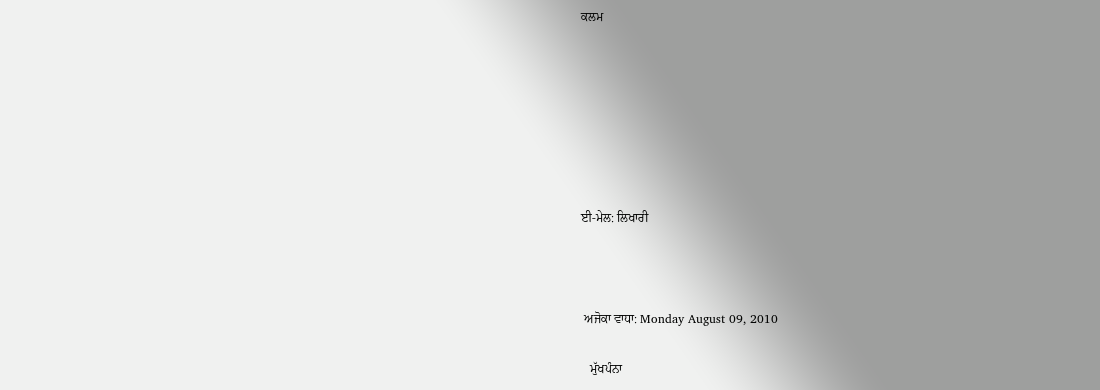ਕਲਮ







ਈ-ਮੇਲ: ਲਿਖਾਰੀ



 ਅਜੋਕਾ ਵਾਧਾ: Monday August 09, 2010

   ਮੁੱਖਪੰਨਾ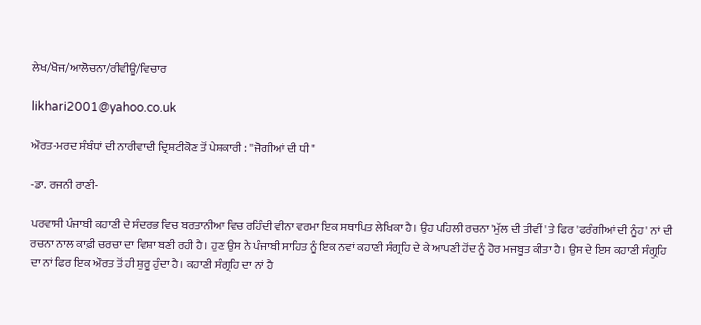ਲੇਖ/ਖੋਜ/ਆਲੋਚਨਾ/ਰੀਵੀਊ/ਵਿਚਾਰ

likhari2001@yahoo.co.uk

ਔਰਤ-ਮਰਦ ਸੰਬੰਧਾਂ ਦੀ ਨਾਰੀਵਾਦੀ ਦ੍ਰਿਸ਼ਟੀਕੋਣ ਤੋਂ ਪੇਸ਼ਕਾਰੀ : ''ਜੋਗੀਆਂ ਦੀ ਧੀ"

-ਡਾ. ਰਜਨੀ ਰਾਣੀ-

ਪਰਵਾਸੀ ਪੰਜਾਬੀ ਕਹਾਣੀ ਦੇ ਸੰਦਰਭ ਵਿਚ ਬਰਤਾਨੀਆ ਵਿਚ ਰਹਿੰਦੀ ਵੀਨਾ ਵਰਮਾ ਇਕ ਸਥਾਪਿਤ ਲੇਖਿਕਾ ਹੈ। ਉਹ ਪਹਿਲੀ ਰਚਨਾ 'ਮੁੱਲ ਦੀ ਤੀਵੀਂ' ਤੇ ਫਿਰ 'ਫਰੰਗੀਆਂ ਦੀ ਨੂੰਹ' ਨਾਂ ਦੀ ਰਚਨਾ ਨਾਲ ਕਾਫ਼ੀ ਚਰਚਾ ਦਾ ਵਿਸ਼ਾ ਬਣੀ ਰਹੀ ਹੈ। ਹੁਣ ਉਸ ਨੇ ਪੰਜਾਬੀ ਸਾਹਿਤ ਨੂੰ ਇਕ ਨਵਾਂ ਕਹਾਣੀ ਸੰਗ੍ਰਹਿ ਦੇ ਕੇ ਆਪਣੀ ਹੋਂਦ ਨੂੰ ਹੋਰ ਮਜਬੂਤ ਕੀਤਾ ਹੈ। ਉਸ ਦੇ ਇਸ ਕਹਾਣੀ ਸੰਗ੍ਰੁਹਿ ਦਾ ਨਾਂ ਫਿਰ ਇਕ ਔਰਤ ਤੋਂ ਹੀ ਸ਼ੁਰੂ ਹੁੰਦਾ ਹੈ। ਕਹਾਣੀ ਸੰਗ੍ਰਹਿ ਦਾ ਨਾਂ ਹੈ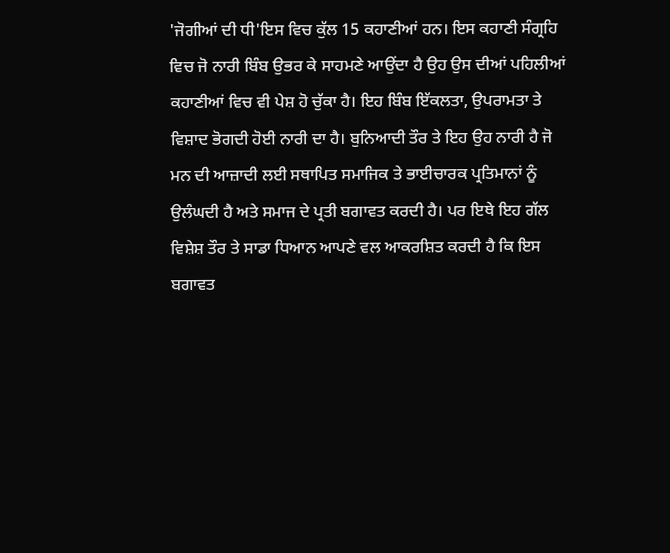'ਜੋਗੀਆਂ ਦੀ ਧੀ'ਇਸ ਵਿਚ ਕੁੱਲ 15 ਕਹਾਣੀਆਂ ਹਨ। ਇਸ ਕਹਾਣੀ ਸੰਗ੍ਰਹਿ ਵਿਚ ਜੋ ਨਾਰੀ ਬਿੰਬ ਉਭਰ ਕੇ ਸਾਹਮਣੇ ਆਉਂਦਾ ਹੈ ਉਹ ਉਸ ਦੀਆਂ ਪਹਿਲੀਆਂ ਕਹਾਣੀਆਂ ਵਿਚ ਵੀ ਪੇਸ਼ ਹੋ ਚੁੱਕਾ ਹੈ। ਇਹ ਬਿੰਬ ਇੱਕਲਤਾ, ਉਪਰਾਮਤਾ ਤੇ ਵਿਸ਼ਾਦ ਭੋਗਦੀ ਹੋਈ ਨਾਰੀ ਦਾ ਹੈ। ਬੁਨਿਆਦੀ ਤੌਰ ਤੇ ਇਹ ਉਹ ਨਾਰੀ ਹੈ ਜੋ ਮਨ ਦੀ ਆਜ਼ਾਦੀ ਲਈ ਸਥਾਪਿਤ ਸਮਾਜਿਕ ਤੇ ਭਾਈਚਾਰਕ ਪ੍ਰਤਿਮਾਨਾਂ ਨੂੰ ਉਲੰਘਦੀ ਹੈ ਅਤੇ ਸਮਾਜ ਦੇ ਪ੍ਰਤੀ ਬਗਾਵਤ ਕਰਦੀ ਹੈ। ਪਰ ਇਥੇ ਇਹ ਗੱਲ ਵਿਸ਼ੇਸ਼ ਤੌਰ ਤੇ ਸਾਡਾ ਧਿਆਨ ਆਪਣੇ ਵਲ ਆਕਰਸ਼ਿਤ ਕਰਦੀ ਹੈ ਕਿ ਇਸ ਬਗਾਵਤ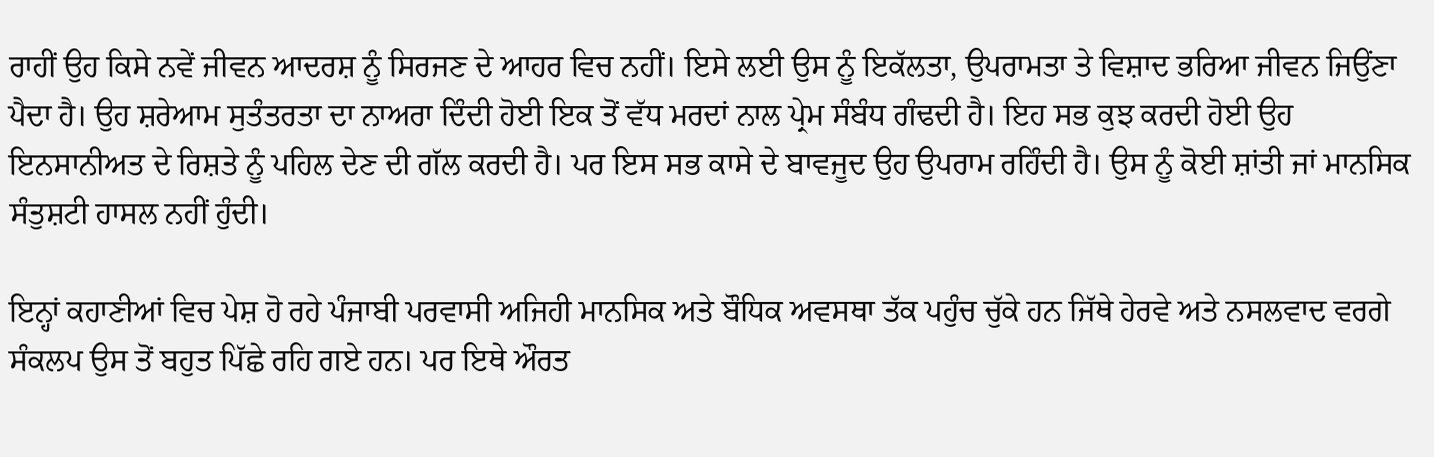ਰਾਹੀਂ ਉਹ ਕਿਸੇ ਨਵੇਂ ਜੀਵਨ ਆਦਰਸ਼ ਨੂੰ ਸਿਰਜਣ ਦੇ ਆਹਰ ਵਿਚ ਨਹੀਂ। ਇਸੇ ਲਈ ਉਸ ਨੂੰ ਇਕੱਲਤਾ, ਉਪਰਾਮਤਾ ਤੇ ਵਿਸ਼ਾਦ ਭਰਿਆ ਜੀਵਨ ਜਿਉਂਣਾ ਪੈਦਾ ਹੈ। ਉਹ ਸ਼ਰੇਆਮ ਸੁਤੰਤਰਤਾ ਦਾ ਨਾਅਰਾ ਦਿੰਦੀ ਹੋਈ ਇਕ ਤੋਂ ਵੱਧ ਮਰਦਾਂ ਨਾਲ ਪ੍ਰੇਮ ਸੰਬੰਧ ਗੰਢਦੀ ਹੈ। ਇਹ ਸਭ ਕੁਝ ਕਰਦੀ ਹੋਈ ਉਹ ਇਨਸਾਨੀਅਤ ਦੇ ਰਿਸ਼ਤੇ ਨੂੰ ਪਹਿਲ ਦੇਣ ਦੀ ਗੱਲ ਕਰਦੀ ਹੈ। ਪਰ ਇਸ ਸਭ ਕਾਸੇ ਦੇ ਬਾਵਜੂਦ ਉਹ ਉਪਰਾਮ ਰਹਿੰਦੀ ਹੈ। ਉਸ ਨੂੰ ਕੋਈ ਸ਼ਾਂਤੀ ਜਾਂ ਮਾਨਸਿਕ ਸੰਤੁਸ਼ਟੀ ਹਾਸਲ ਨਹੀਂ ਹੁੰਦੀ।

ਇਨ੍ਹਾਂ ਕਹਾਣੀਆਂ ਵਿਚ ਪੇਸ਼ ਹੋ ਰਹੇ ਪੰਜਾਬੀ ਪਰਵਾਸੀ ਅਜਿਹੀ ਮਾਨਸਿਕ ਅਤੇ ਬੌਧਿਕ ਅਵਸਥਾ ਤੱਕ ਪਹੁੰਚ ਚੁੱਕੇ ਹਨ ਜਿੱਥੇ ਹੇਰਵੇ ਅਤੇ ਨਸਲਵਾਦ ਵਰਗੇ ਸੰਕਲਪ ਉਸ ਤੋਂ ਬਹੁਤ ਪਿੱਛੇ ਰਹਿ ਗਏ ਹਨ। ਪਰ ਇਥੇ ਔਰਤ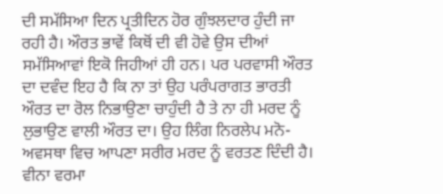ਦੀ ਸਮੱਸਿਆ ਦਿਨ ਪ੍ਰਤੀਦਿਨ ਹੋਰ ਗੁੰਝਲਦਾਰ ਹੁੰਦੀ ਜਾ ਰਹੀ ਹੈ। ਔਰਤ ਭਾਵੇਂ ਕਿਥੋਂ ਦੀ ਵੀ ਹੋਵੇ ਉਸ ਦੀਆਂ ਸਮੱਸਿਆਵਾਂ ਇਕੋ ਜਿਹੀਆਂ ਹੀ ਹਨ। ਪਰ ਪਰਵਾਸੀ ਔਰਤ ਦਾ ਦਵੰਦ ਇਹ ਹੈ ਕਿ ਨਾ ਤਾਂ ਉਹ ਪਰੰਪਰਾਗਤ ਭਾਰਤੀ ਔਰਤ ਦਾ ਰੋਲ ਨਿਭਾਉਣਾ ਚਾਹੁੰਦੀ ਹੈ ਤੇ ਨਾ ਹੀ ਮਰਦ ਨੂੰ ਲੁਭਾਉਣ ਵਾਲੀ ਔਰਤ ਦਾ। ਉਹ ਲਿੰਗ ਨਿਰਲੇਪ ਮਨੋ-ਅਵਸਥਾ ਵਿਚ ਆਪਣਾ ਸਰੀਰ ਮਰਦ ਨੂੰ ਵਰਤਣ ਦਿੰਦੀ ਹੈ। ਵੀਨਾ ਵਰਮਾ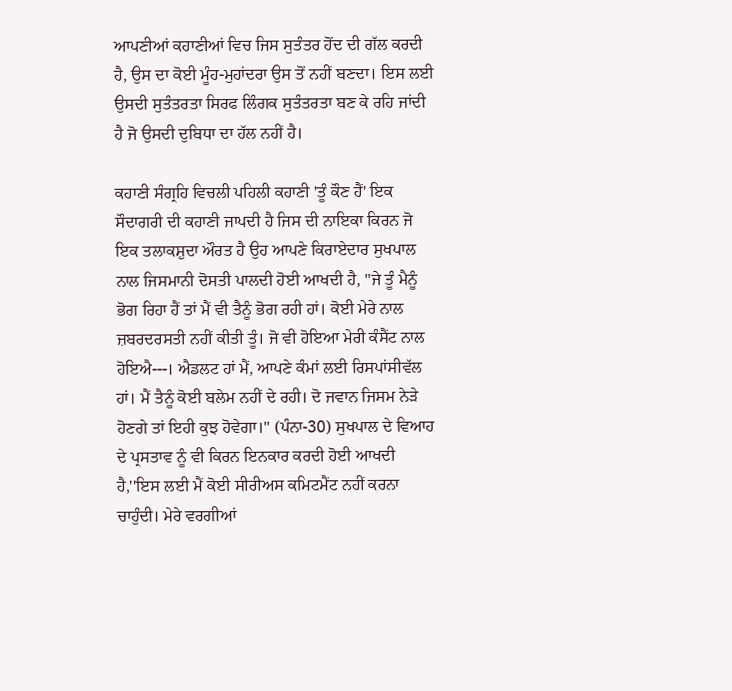ਆਪਣੀਆਂ ਕਹਾਣੀਆਂ ਵਿਚ ਜਿਸ ਸੁਤੰਤਰ ਹੋਂਦ ਦੀ ਗੱਲ ਕਰਦੀ ਹੈ, ਉਸ ਦਾ ਕੋਈ ਮੂੰਹ-ਮੁਹਾਂਦਰਾ ਉਸ ਤੋਂ ਨਹੀਂ ਬਣਦਾ। ਇਸ ਲਈ ਉਸਦੀ ਸੁਤੰਤਰਤਾ ਸਿਰਫ ਲਿੰਗਕ ਸੁਤੰਤਰਤਾ ਬਣ ਕੇ ਰਹਿ ਜਾਂਦੀ ਹੈ ਜੋ ਉਸਦੀ ਦੁਬਿਧਾ ਦਾ ਹੱਲ ਨਹੀਂ ਹੈ।

ਕਹਾਣੀ ਸੰਗ੍ਰਹਿ ਵਿਚਲੀ ਪਹਿਲੀ ਕਹਾਣੀ 'ਤੂੰ ਕੌਣ ਹੈਂ' ਇਕ ਸੌਦਾਗਰੀ ਦੀ ਕਹਾਣੀ ਜਾਪਦੀ ਹੈ ਜਿਸ ਦੀ ਨਾਇਕਾ ਕਿਰਨ ਜੋ ਇਕ ਤਲਾਕਸ਼ੁਦਾ ਔਰਤ ਹੈ ਉਹ ਆਪਣੇ ਕਿਰਾਏਦਾਰ ਸੁਖਪਾਲ ਨਾਲ ਜਿਸਮਾਨੀ ਦੋਸਤੀ ਪਾਲਦੀ ਹੋਈ ਆਖਦੀ ਹੈ, ''ਜੇ ਤੂੰ ਮੈਨੂੰ ਭੋਗ ਰਿਹਾ ਹੈਂ ਤਾਂ ਮੈਂ ਵੀ ਤੈਨੂੰ ਭੋਗ ਰਹੀ ਹਾਂ। ਕੋਈ ਮੇਰੇ ਨਾਲ ਜ਼ਬਰਦਰਸਤੀ ਨਹੀਂ ਕੀਤੀ ਤੂੰ। ਜੋ ਵੀ ਹੋਇਆ ਮੇਰੀ ਕੰਸੈਂਟ ਨਾਲ ਹੋਇਐ---। ਐਡਲਟ ਹਾਂ ਮੈਂ, ਆਪਣੇ ਕੰਮਾਂ ਲਈ ਰਿਸਪਾਂਸੀਵੱਲ ਹਾਂ। ਮੈਂ ਤੈਨੂੰ ਕੋਈ ਬਲੇਮ ਨਹੀਂ ਦੇ ਰਹੀ। ਦੋ ਜਵਾਨ ਜਿਸਮ ਨੇੜੇ ਹੋਣਗੇ ਤਾਂ ਇਹੀ ਕੁਝ ਹੋਵੇਗਾ।" (ਪੰਨਾ-30) ਸੁਖਪਾਲ ਦੇ ਵਿਆਹ ਦੇ ਪ੍ਰਸਤਾਵ ਨੂੰ ਵੀ ਕਿਰਨ ਇਨਕਾਰ ਕਰਦੀ ਹੋਈ ਆਖਦੀ ਹੈ,''ਇਸ ਲਈ ਮੈਂ ਕੋਈ ਸੀਰੀਅਸ ਕਮਿਟਮੈਂਟ ਨਹੀਂ ਕਰਨਾ ਚਾਹੁੰਦੀ। ਮੇਰੇ ਵਰਗੀਆਂ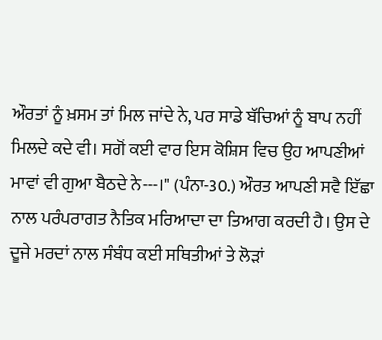ਔਰਤਾਂ ਨੂੰ ਖ਼ਸਮ ਤਾਂ ਮਿਲ ਜਾਂਦੇ ਨੇ, ਪਰ ਸਾਡੇ ਬੱਚਿਆਂ ਨੂੰ ਬਾਪ ਨਹੀਂ ਮਿਲਦੇ ਕਦੇ ਵੀ। ਸਗੋਂ ਕਈ ਵਾਰ ਇਸ ਕੋਸ਼ਿਸ ਵਿਚ ਉਹ ਆਪਣੀਆਂ ਮਾਵਾਂ ਵੀ ਗੁਆ ਬੈਠਦੇ ਨੇ---।" (ਪੰਨਾ-30.) ਔਰਤ ਆਪਣੀ ਸਵੈ ਇੱਛਾ ਨਾਲ ਪਰੰਪਰਾਗਤ ਨੈਤਿਕ ਮਰਿਆਦਾ ਦਾ ਤਿਆਗ ਕਰਦੀ ਹੈ। ਉਸ ਦੇ ਦੂਜੇ ਮਰਦਾਂ ਨਾਲ ਸੰਬੰਧ ਕਈ ਸਥਿਤੀਆਂ ਤੇ ਲੋੜਾਂ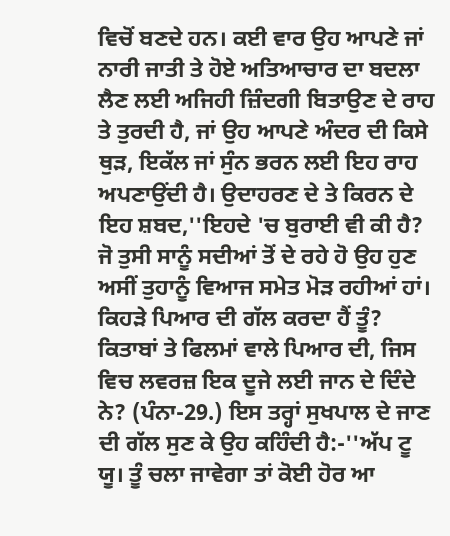ਵਿਚੋਂ ਬਣਦੇ ਹਨ। ਕਈ ਵਾਰ ਉਹ ਆਪਣੇ ਜਾਂ ਨਾਰੀ ਜਾਤੀ ਤੇ ਹੋਏ ਅਤਿਆਚਾਰ ਦਾ ਬਦਲਾ ਲੈਣ ਲਈ ਅਜਿਹੀ ਜ਼ਿੰਦਗੀ ਬਿਤਾਉਣ ਦੇ ਰਾਹ ਤੇ ਤੁਰਦੀ ਹੈ, ਜਾਂ ਉਹ ਆਪਣੇ ਅੰਦਰ ਦੀ ਕਿਸੇ ਥੁੜ, ਇਕੱਲ ਜਾਂ ਸੁੰਨ ਭਰਨ ਲਈ ਇਹ ਰਾਹ ਅਪਣਾਉਂਦੀ ਹੈ। ਉਦਾਹਰਣ ਦੇ ਤੇ ਕਿਰਨ ਦੇ ਇਹ ਸ਼ਬਦ,''ਇਹਦੇ 'ਚ ਬੁਰਾਈ ਵੀ ਕੀ ਹੈ? ਜੋ ਤੁਸੀ ਸਾਨੂੰ ਸਦੀਆਂ ਤੋਂ ਦੇ ਰਹੇ ਹੋ ਉਹ ਹੁਣ ਅਸੀਂ ਤੁਹਾਨੂੰ ਵਿਆਜ ਸਮੇਤ ਮੋੜ ਰਹੀਆਂ ਹਾਂ। ਕਿਹੜੇ ਪਿਆਰ ਦੀ ਗੱਲ ਕਰਦਾ ਹੈਂ ਤੂੰ? ਕਿਤਾਬਾਂ ਤੇ ਫਿਲਮਾਂ ਵਾਲੇ ਪਿਆਰ ਦੀ, ਜਿਸ ਵਿਚ ਲਵਰਜ਼ ਇਕ ਦੂਜੇ ਲਈ ਜਾਨ ਦੇ ਦਿੰਦੇ ਨੇ? (ਪੰਨਾ-29.) ਇਸ ਤਰ੍ਹਾਂ ਸੁਖਪਾਲ ਦੇ ਜਾਣ ਦੀ ਗੱਲ ਸੁਣ ਕੇ ਉਹ ਕਹਿੰਦੀ ਹੈ:-''ਅੱਪ ਟੂ ਯੂ। ਤੂੰ ਚਲਾ ਜਾਵੇਗਾ ਤਾਂ ਕੋਈ ਹੋਰ ਆ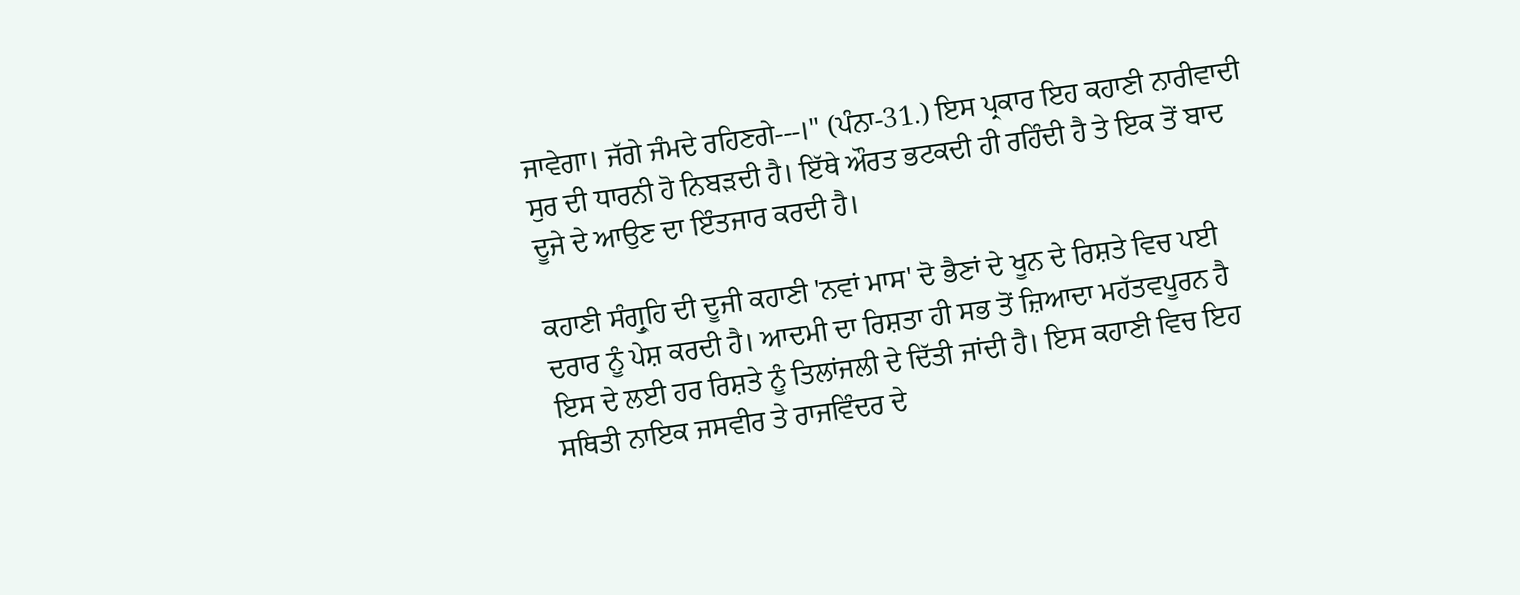ਜਾਵੇਗਾ। ਜੱਗੇ ਜੰਮਦੇ ਰਹਿਣਗੇ---।" (ਪੰਨਾ-31.) ਇਸ ਪ੍ਰਕਾਰ ਇਹ ਕਹਾਣੀ ਨਾਰੀਵਾਦੀ ਸੁਰ ਦੀ ਧਾਰਨੀ ਹੋ ਨਿਬੜਦੀ ਹੈ। ਇੱਥੇ ਔਰਤ ਭਟਕਦੀ ਹੀ ਰਹਿੰਦੀ ਹੈ ਤੇ ਇਕ ਤੋਂ ਬਾਦ ਦੂਜੇ ਦੇ ਆਉਣ ਦਾ ਇੰਤਜਾਰ ਕਰਦੀ ਹੈ।

ਕਹਾਣੀ ਸੰਗ੍ਰੁਹਿ ਦੀ ਦੂਜੀ ਕਹਾਣੀ 'ਨਵਾਂ ਮਾਸ' ਦੋ ਭੈਣਾਂ ਦੇ ਖੂਨ ਦੇ ਰਿਸ਼ਤੇ ਵਿਚ ਪਈ ਦਰਾਰ ਨੂੰ ਪੇਸ਼ ਕਰਦੀ ਹੈ। ਆਦਮੀ ਦਾ ਰਿਸ਼ਤਾ ਹੀ ਸਭ ਤੋਂ ਜ਼ਿਆਦਾ ਮਹੱਤਵਪੂਰਨ ਹੈ ਇਸ ਦੇ ਲਈ ਹਰ ਰਿਸ਼ਤੇ ਨੂੰ ਤਿਲਾਂਜਲੀ ਦੇ ਦਿੱਤੀ ਜਾਂਦੀ ਹੈ। ਇਸ ਕਹਾਣੀ ਵਿਚ ਇਹ ਸਥਿਤੀ ਨਾਇਕ ਜਸਵੀਰ ਤੇ ਰਾਜਵਿੰਦਰ ਦੇ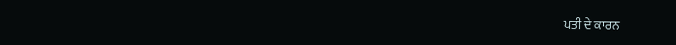ਪਤੀ ਦੇ ਕਾਰਨ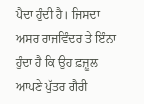ਪੈਦਾ ਹੁੰਦੀ ਹੈ। ਜਿਸਦਾ ਅਸਰ ਰਾਜਵਿੰਦਰ ਤੇ ਇੰਨਾ ਹੁੰਦਾ ਹੈ ਕਿ ਉਹ ਫ਼ਜ਼ੂਲ ਆਪਣੇ ਪੁੱਤਰ ਗੈਰੀ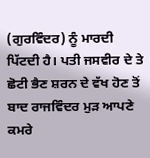(ਗੁਰਵਿੰਦਰ) ਨੂੰ ਮਾਰਦੀ ਪਿੱਟਦੀ ਹੈ। ਪਤੀ ਜਸਵੀਰ ਦੇ ਤੇ ਛੋਟੀ ਭੈਣ ਸ਼ਰਨ ਦੇ ਵੱਖ ਹੋਣ ਤੋਂ ਬਾਦ ਰਾਜਵਿੰਦਰ ਮੁੜ ਆਪਣੇ ਕਮਰੇ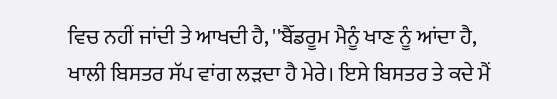ਵਿਚ ਨਹੀਂ ਜਾਂਦੀ ਤੇ ਆਖਦੀ ਹੈ, ''ਬੈੱਡਰੂਮ ਮੈਨੂੰ ਖਾਣ ਨੂੰ ਆਂਦਾ ਹੈ, ਖਾਲੀ ਬਿਸਤਰ ਸੱਪ ਵਾਂਗ ਲੜਦਾ ਹੈ ਮੇਰੇ। ਇਸੇ ਬਿਸਤਰ ਤੇ ਕਦੇ ਮੈਂ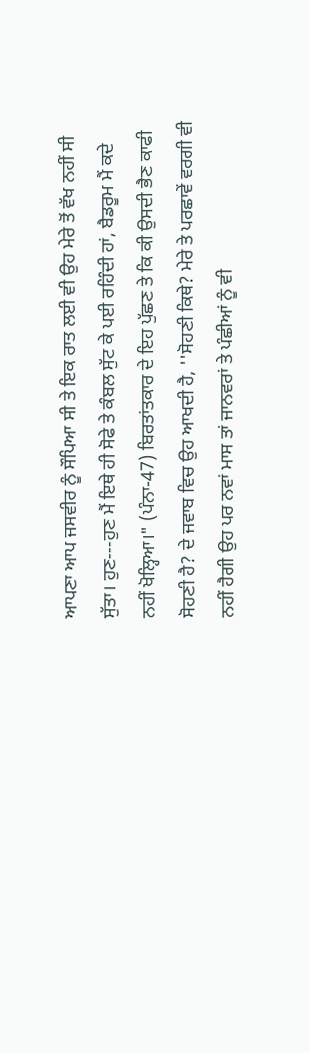ਆਪਣਾ ਆਪ ਜਸਵੀਰ ਨੂੰ ਸੌਪਿਆ ਸੀ ਤੇ ਇਕ ਰਾਤ ਲਈ ਵੀ ਉਹ ਮੇਰੇ ਤੋਂ ਵੱਖ ਨਹੀਂ ਸੀ ਸੁੱਤਾ। ਹੁਣ---ਹੁਣ ਮੈਂ ਇਥੇ ਹੀ ਸੋਫੇ ਤੇ ਕੰਬਲ ਸੁੱਟ ਕੇ ਪਈ ਰਹਿੰਦੀ ਹਾਂ, ਬੈਡਰੂਮ ਮੈਂ ਕਦੇ ਨਹੀਂ ਖੋਲ੍ਹਿਆ।" (ਪੰਨਾ-47) ਬਿਰਤਾਂਤਕਾਰ ਦੇ ਇਹ ਪੁੱਛਣ ਤੇ ਕਿ ਕੀ ਉਸਦੀ ਭੈਣ ਕਾਫੀ ਸੋਹਣੀ ਹੈ? ਦੇ ਜਵਾਬ ਵਿਚ ਉਹ ਆਖਦੀ ਹੈ, ''ਸੋਹਣੀ ਕਿਥੇ? ਮੇਰੇ ਤੇ ਪਰਛਾਵੇਂ ਵਰਗੀ ਵੀ ਨਹੀਂ ਹੈਗੀ ਉਹ ਪਰ ਨਵਾਂ ਮਾਸ ਤਾਂ ਜਾਨਵਰਾਂ ਤੇ ਪੰਛੀਆਂ ਨੂੰ ਵੀ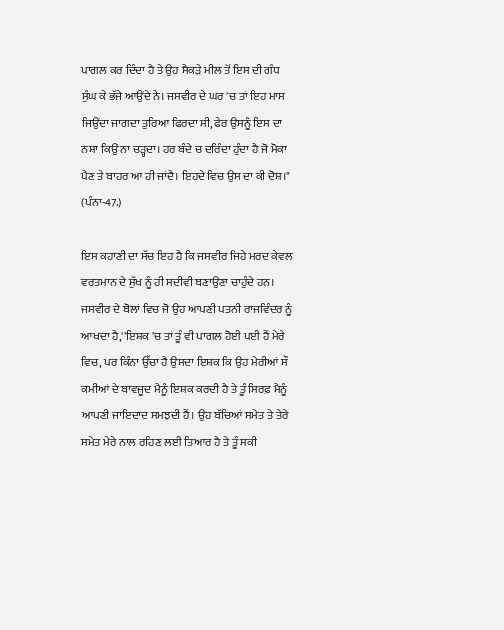ਪਾਗਲ ਕਰ ਦਿੰਦਾ ਹੈ ਤੇ ਉਹ ਸੈਕੜੇ ਮੀਲ ਤੋਂ ਇਸ ਦੀ ਗੰਧ ਸੁੰਘ ਕੇ ਭੱਜੇ ਆਉਂਦੇ ਨੇ। ਜਸਵੀਰ ਦੇ ਘਰ 'ਚ ਤਾਂ ਇਹ ਮਾਸ ਜਿਉਂਦਾ ਜਾਗਦਾ ਤੁਰਿਆ ਫਿਰਦਾ ਸੀ, ਫੇਰ ਉਸਨੂੰ ਇਸ ਦਾ ਨਸ਼ਾ ਕਿਉਂ ਨਾ ਚੜ੍ਹਦਾ। ਹਰ ਬੰਦੇ ਚ ਦਰਿੰਦਾ ਹੁੰਦਾ ਹੈ ਜੋ ਮੋਕਾ ਪੈਣ ਤੇ ਬਾਹਰ ਆ ਹੀ ਜਾਂਦੈ। ਇਹਦੇ ਵਿਚ ਉਸ ਦਾ ਕੀ ਦੋਸ਼।" (ਪੰਨਾ-47.)

ਇਸ ਕਹਾਣੀ ਦਾ ਸੱਚ ਇਹ ਹੈ ਕਿ ਜਸਵੀਰ ਜਿਹੇ ਮਰਦ ਕੇਵਲ ਵਰਤਮਾਨ ਦੇ ਸੁੱਖ ਨੂੰ ਹੀ ਸਦੀਵੀ ਬਣਾਉਣਾ ਚਾਹੁੰਦੇ ਹਨ। ਜਸਵੀਰ ਦੇ ਬੋਲਾਂ ਵਿਚ ਜੋ ਉਹ ਆਪਣੀ ਪਤਨੀ ਰਾਜਵਿੰਦਰ ਨੂੰ ਆਖਦਾ ਹੈ,''ਇਸ਼ਕ 'ਚ ਤਾਂ ਤੂੰ ਵੀ ਪਾਗਲ ਹੋਈ ਪਈ ਹੈਂ ਮੇਰੇ ਵਿਚ, ਪਰ ਕਿੰਨਾ ਉੱਚਾ ਹੈ ਉਸਦਾ ਇਸ਼ਕ ਕਿ ਉਹ ਮੇਰੀਆਂ ਸੌ ਕਮੀਆਂ ਦੇ ਬਾਵਜੂਦ ਮੈਨੂੰ ਇਸ਼ਕ ਕਰਦੀ ਹੈ ਤੇ ਤੂੰ ਸਿਰਫ਼ ਮੈਨੂੰ ਆਪਣੀ ਜਾਇਦਾਦ ਸਮਝਦੀ ਹੈਂ। ਉਹ ਬੱਚਿਆਂ ਸਮੇਤ ਤੇ ਤੇਰੇ ਸਮੇਤ ਮੇਰੇ ਨਾਲ ਰਹਿਣ ਲਈ ਤਿਆਰ ਹੈ ਤੇ ਤੂੰ ਸਕੀ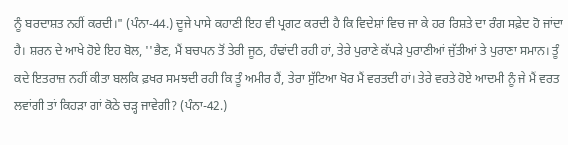ਨੂੰ ਬਰਦਾਸ਼ਤ ਨਹੀਂ ਕਰਦੀ।" (ਪੰਨਾ-44.) ਦੂਜੇ ਪਾਸੇ ਕਹਾਣੀ ਇਹ ਵੀ ਪ੍ਰਗਟ ਕਰਦੀ ਹੈ ਕਿ ਵਿਦੇਸ਼ਾਂ ਵਿਚ ਜਾ ਕੇ ਹਰ ਰਿਸ਼ਤੇ ਦਾ ਰੰਗ ਸਫ਼ੇਦ ਹੋ ਜਾਂਦਾ ਹੈ। ਸ਼ਰਨ ਦੇ ਆਖੇ ਹੋਏ ਇਹ ਬੋਲ, ''ਭੈਣ, ਮੈਂ ਬਚਪਨ ਤੋਂ ਤੇਰੀ ਜੂਠ, ਹੰਢਾਂਦੀ ਰਹੀ ਹਾਂ, ਤੇਰੇ ਪੁਰਾਣੇ ਕੱਪੜੇ ਪੁਰਾਣੀਆਂ ਜੁੱਤੀਆਂ ਤੇ ਪੁਰਾਣਾ ਸਮਾਨ। ਤੂੰ ਕਦੇ ਇਤਰਾਜ਼ ਨਹੀਂ ਕੀਤਾ ਬਲਕਿ ਫ਼ਖਰ ਸਮਝਦੀ ਰਹੀ ਕਿ ਤੂੰ ਅਮੀਰ ਹੈਂ, ਤੇਰਾ ਸੁੱਟਿਆ ਖੋਰ ਮੈਂ ਵਰਤਦੀ ਹਾਂ। ਤੇਰੇ ਵਰਤੇ ਹੋਏ ਆਦਮੀ ਨੂੰ ਜੇ ਮੈਂ ਵਰਤ ਲਵਾਂਗੀ ਤਾਂ ਕਿਹੜਾ ਗਾਂ ਕੋਠੇ ਚੜ੍ਹ ਜਾਵੇਗੀ? (ਪੰਨਾ-42.)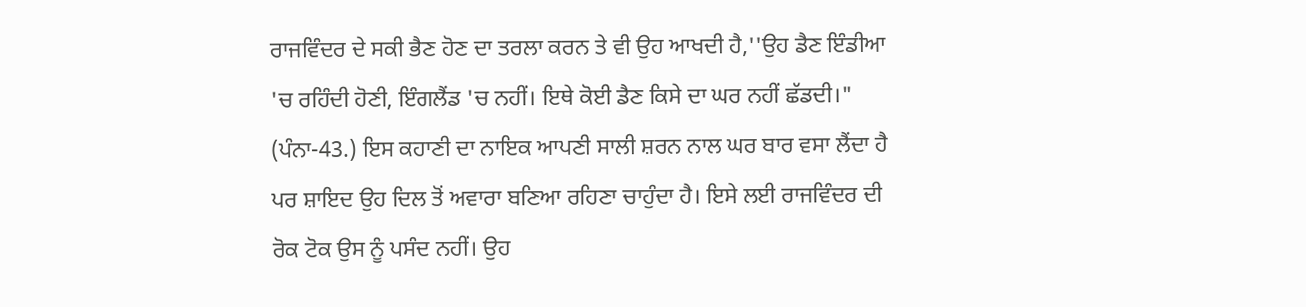ਰਾਜਵਿੰਦਰ ਦੇ ਸਕੀ ਭੈਣ ਹੋਣ ਦਾ ਤਰਲਾ ਕਰਨ ਤੇ ਵੀ ਉਹ ਆਖਦੀ ਹੈ,''ਉਹ ਡੈਣ ਇੰਡੀਆ 'ਚ ਰਹਿੰਦੀ ਹੋਣੀ, ਇੰਗਲੈਂਡ 'ਚ ਨਹੀਂ। ਇਥੇ ਕੋਈ ਡੈਣ ਕਿਸੇ ਦਾ ਘਰ ਨਹੀਂ ਛੱਡਦੀ।" (ਪੰਨਾ-43.) ਇਸ ਕਹਾਣੀ ਦਾ ਨਾਇਕ ਆਪਣੀ ਸਾਲੀ ਸ਼ਰਨ ਨਾਲ ਘਰ ਬਾਰ ਵਸਾ ਲੈਂਦਾ ਹੈ ਪਰ ਸ਼ਾਇਦ ਉਹ ਦਿਲ ਤੋਂ ਅਵਾਰਾ ਬਣਿਆ ਰਹਿਣਾ ਚਾਹੁੰਦਾ ਹੈ। ਇਸੇ ਲਈ ਰਾਜਵਿੰਦਰ ਦੀ ਰੋਕ ਟੋਕ ਉਸ ਨੂੰ ਪਸੰਦ ਨਹੀਂ। ਉਹ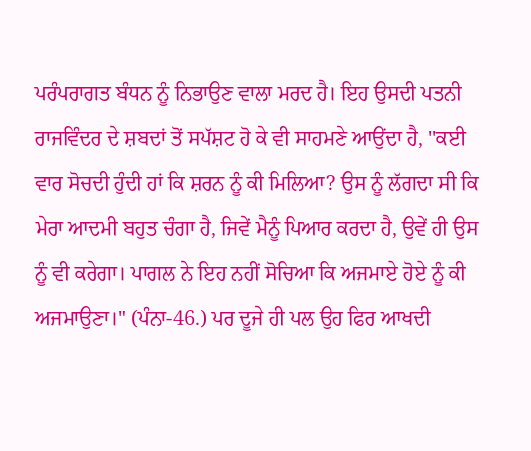ਪਰੰਪਰਾਗਤ ਬੰਧਨ ਨੂੰ ਨਿਭਾਉਣ ਵਾਲਾ ਮਰਦ ਹੈ। ਇਹ ਉਸਦੀ ਪਤਨੀ ਰਾਜਵਿੰਦਰ ਦੇ ਸ਼ਬਦਾਂ ਤੋਂ ਸਪੱਸ਼ਟ ਹੋ ਕੇ ਵੀ ਸਾਹਮਣੇ ਆਉਂਦਾ ਹੈ, ''ਕਈ ਵਾਰ ਸੋਚਦੀ ਹੁੰਦੀ ਹਾਂ ਕਿ ਸ਼ਰਨ ਨੂੰ ਕੀ ਮਿਲਿਆ? ਉਸ ਨੂੰ ਲੱਗਦਾ ਸੀ ਕਿ ਮੇਰਾ ਆਦਮੀ ਬਹੁਤ ਚੰਗਾ ਹੈ, ਜਿਵੇਂ ਮੈਨੂੰ ਪਿਆਰ ਕਰਦਾ ਹੈ, ਉਵੇਂ ਹੀ ਉਸ ਨੂੰ ਵੀ ਕਰੇਗਾ। ਪਾਗਲ ਨੇ ਇਹ ਨਹੀਂ ਸੋਚਿਆ ਕਿ ਅਜਮਾਏ ਹੋਏ ਨੂੰ ਕੀ ਅਜਮਾਉਣਾ।" (ਪੰਨਾ-46.) ਪਰ ਦੂਜੇ ਹੀ ਪਲ ਉਹ ਫਿਰ ਆਖਦੀ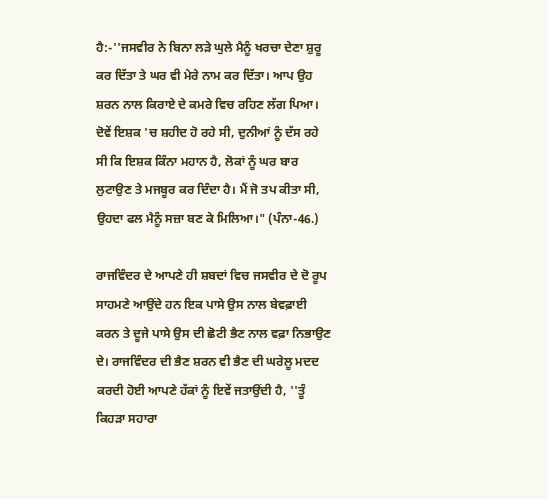ਹੈ:-''ਜਸਵੀਰ ਨੇ ਬਿਨਾ ਲੜੇ ਘੁਲੇ ਮੈਨੂੰ ਖਰਚਾ ਦੇਣਾ ਸ਼ੁਰੂ ਕਰ ਦਿੱਤਾ ਤੇ ਘਰ ਵੀ ਮੇਰੇ ਨਾਮ ਕਰ ਦਿੱਤਾ। ਆਪ ਉਹ ਸ਼ਰਨ ਨਾਲ ਕਿਰਾਏ ਦੇ ਕਮਰੇ ਵਿਚ ਰਹਿਣ ਲੱਗ ਪਿਆ। ਦੋਵੇਂ ਇਸ਼ਕ 'ਚ ਸ਼ਹੀਦ ਹੋ ਰਹੇ ਸੀ, ਦੁਨੀਆਂ ਨੂੰ ਦੱਸ ਰਹੇ ਸੀ ਕਿ ਇਸ਼ਕ ਕਿੰਨਾ ਮਹਾਨ ਹੈ, ਲੋਕਾਂ ਨੂੰ ਘਰ ਬਾਰ ਲੁਟਾਉਣ ਤੇ ਮਜਬੂਰ ਕਰ ਦਿੰਦਾ ਹੈ। ਮੈਂ ਜੋ ਤਪ ਕੀਤਾ ਸੀ, ਉਹਦਾ ਫਲ ਮੈਨੂੰ ਸਜ਼ਾ ਬਣ ਕੇ ਮਿਲਿਆ।" (ਪੰਨਾ-46.)

ਰਾਜਵਿੰਦਰ ਦੇ ਆਪਣੇ ਹੀ ਸ਼ਬਦਾਂ ਵਿਚ ਜਸਵੀਰ ਦੇ ਦੋ ਰੂਪ ਸਾਹਮਣੇ ਆਉਂਦੇ ਹਨ ਇਕ ਪਾਸੇ ਉਸ ਨਾਲ ਬੇਵਫ਼ਾਈ ਕਰਨ ਤੇ ਦੂਜੇ ਪਾਸੇ ਉਸ ਦੀ ਛੋਟੀ ਭੈਣ ਨਾਲ ਵਫ਼ਾ ਨਿਭਾਉਣ ਦੇ। ਰਾਜਵਿੰਦਰ ਦੀ ਭੈਣ ਸ਼ਰਨ ਵੀ ਭੈਣ ਦੀ ਘਰੇਲੂ ਮਦਦ ਕਰਦੀ ਹੋਈ ਆਪਣੇ ਹੱਕਾਂ ਨੂੰ ਇਵੇਂ ਜਤਾਉਂਦੀ ਹੈ, ''ਤੂੰ ਕਿਹੜਾ ਸਹਾਰਾ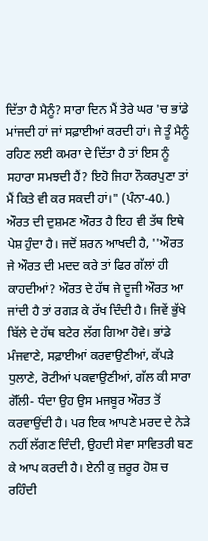ਦਿੱਤਾ ਹੈ ਮੈਨੂੰ? ਸਾਰਾ ਦਿਨ ਮੈਂ ਤੇਰੇ ਘਰ 'ਚ ਭਾਂਡੇ ਮਾਂਜਦੀ ਹਾਂ ਜਾਂ ਸਫ਼ਾਈਆਂ ਕਰਦੀ ਹਾਂ। ਜੇ ਤੂੰ ਮੈਨੂੰ ਰਹਿਣ ਲਈ ਕਮਰਾ ਦੇ ਦਿੱਤਾ ਹੈ ਤਾਂ ਇਸ ਨੂੰ ਸਹਾਰਾ ਸਮਝਦੀ ਹੈਂ? ਇਹੋ ਜਿਹਾ ਨੌਕਰਪੁਣਾ ਤਾਂ ਮੈਂ ਕਿਤੇ ਵੀ ਕਰ ਸਕਦੀ ਹਾਂ।" (ਪੰਨਾ-40.) ਔਰਤ ਦੀ ਦੁਸ਼ਮਣ ਔਰਤ ਹੈ ਇਹ ਵੀ ਤੱਥ ਇਥੇ ਪੇਸ਼ ਹੁੰਦਾ ਹੈ। ਜਦੋਂ ਸ਼ਰਨ ਆਖਦੀ ਹੈ, ''ਔਰਤ ਜੇ ਔਰਤ ਦੀ ਮਦਦ ਕਰੇ ਤਾਂ ਫਿਰ ਗੱਲਾਂ ਹੀ ਕਾਹਦੀਆਂ? ਔਰਤ ਦੇ ਹੱਥ ਜੇ ਦੂਜੀ ਔਰਤ ਆ ਜਾਂਦੀ ਹੈ ਤਾਂ ਰਗੜ ਕੇ ਰੱਖ ਦਿੰਦੀ ਹੈ। ਜਿਵੇਂ ਭੁੱਖੇ ਬਿੱਲੇ ਦੇ ਹੱਥ ਬਟੇਰ ਲੱਗ ਗਿਆ ਹੋਵੇ। ਭਾਂਡੇ ਮੰਜਵਾਣੇ, ਸਫ਼ਾਈਆਂ ਕਰਵਾਉਣੀਆਂ, ਕੱਪੜੇ ਧੁਲਾਣੇ, ਰੋਟੀਆਂ ਪਕਵਾਉਣੀਆਂ, ਗੱਲ ਕੀ ਸਾਰਾ ਗੋੱਲੀ- ਧੰਦਾ ਉਹ ਉਸ ਮਜਬੂਰ ਔਰਤ ਤੋਂ ਕਰਵਾਉਂਦੀ ਹੈ। ਪਰ ਇਕ ਆਪਣੇ ਮਰਦ ਦੇ ਨੇੜੇ ਨਹੀਂ ਲੱਗਣ ਦਿੰਦੀ, ਉਹਦੀ ਸੇਵਾ ਸਾਵਿਤਰੀ ਬਣ ਕੇ ਆਪ ਕਰਦੀ ਹੈ। ਏਨੀ ਕੁ ਜ਼ਰੂਰ ਹੋਸ਼ ਚ ਰਹਿੰਦੀ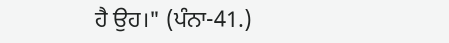ਹੈ ਉਹ।" (ਪੰਨਾ-41.)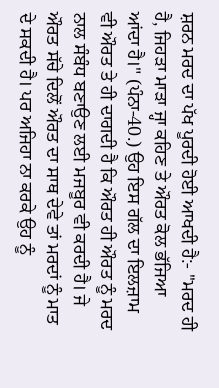ਸ਼ਰਨ ਮਰਦ ਦਾ ਪੱਖ ਪੂਰਦੀ ਹੋਈ ਆਖਦੀ ਹੈ:- ''ਮਰਦ ਹੀ ਹੈ, ਜਿਹੜਾ ਮਾੜਾ ਜ੍ਹਾ ਕਹਿਣ ਤੇ ਔਰਤ ਕੋਲ ਭੱਜਿਆ ਆਂਦਾ ਹੈ।" (ਪੰਨਾ-40.) ਉਹ ਇਸ ਗੱਲ ਦਾ ਇਲਜ਼ਾਮ ਵੀ ਔਰਤ ਤੇ ਹੀ ਦਾਗਦੀ ਹੈ ਕਿ ਔਰਤ ਹੀ ਔਰਤ ਨੂੰ ਮਰਦ ਨਾਲ ਸੰਬੰਧ ਬਣਾਉਣ ਲਈ ਮਜਬੂਰ ਵੀ ਕਰਦੀ ਹੈ। ਜੇ ਔਰਤ ਸੱਚੇ ਦਿਲੋਂ ਔਰਤ ਦਾ ਸਾਥ ਦੇਵੇ ਤਾਂ ਮਰਦਾਂ ਨੂੰ ਮਾਤ ਦੇ ਸਕਦੀ ਹੈ। ਪਰ ਅਜਿਹਾ ਨਾ ਕਰਕੇ ਉਹ ਨੂੰ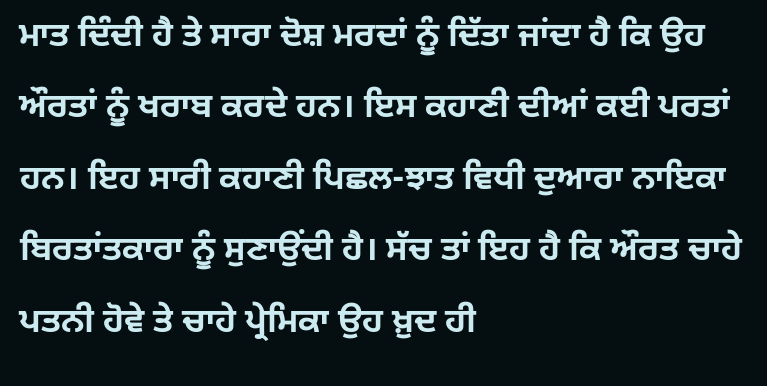ਮਾਤ ਦਿੰਦੀ ਹੈ ਤੇ ਸਾਰਾ ਦੋਸ਼ ਮਰਦਾਂ ਨੂੰ ਦਿੱਤਾ ਜਾਂਦਾ ਹੈ ਕਿ ਉਹ ਔਰਤਾਂ ਨੂੰ ਖਰਾਬ ਕਰਦੇ ਹਨ। ਇਸ ਕਹਾਣੀ ਦੀਆਂ ਕਈ ਪਰਤਾਂ ਹਨ। ਇਹ ਸਾਰੀ ਕਹਾਣੀ ਪਿਛਲ-ਝਾਤ ਵਿਧੀ ਦੁਆਰਾ ਨਾਇਕਾ ਬਿਰਤਾਂਤਕਾਰਾ ਨੂੰ ਸੁਣਾਉਂਦੀ ਹੈ। ਸੱਚ ਤਾਂ ਇਹ ਹੈ ਕਿ ਔਰਤ ਚਾਹੇ ਪਤਨੀ ਹੋਵੇ ਤੇ ਚਾਹੇ ਪ੍ਰੇਮਿਕਾ ਉਹ ਖ਼ੁਦ ਹੀ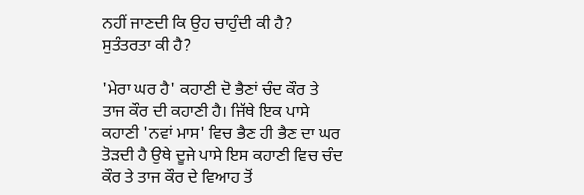ਨਹੀਂ ਜਾਣਦੀ ਕਿ ਉਹ ਚਾਹੁੰਦੀ ਕੀ ਹੈ? ਸੁਤੰਤਰਤਾ ਕੀ ਹੈ?

'ਮੇਰਾ ਘਰ ਹੈ' ਕਹਾਣੀ ਦੋ ਭੈਣਾਂ ਚੰਦ ਕੌਰ ਤੇ ਤਾਜ ਕੌਰ ਦੀ ਕਹਾਣੀ ਹੈ। ਜਿੱਥੇ ਇਕ ਪਾਸੇ ਕਹਾਣੀ 'ਨਵਾਂ ਮਾਸ' ਵਿਚ ਭੈਣ ਹੀ ਭੈਣ ਦਾ ਘਰ ਤੋੜਦੀ ਹੈ ਉਥੇ ਦੂਜੇ ਪਾਸੇ ਇਸ ਕਹਾਣੀ ਵਿਚ ਚੰਦ ਕੌਰ ਤੇ ਤਾਜ ਕੌਰ ਦੇ ਵਿਆਹ ਤੋਂ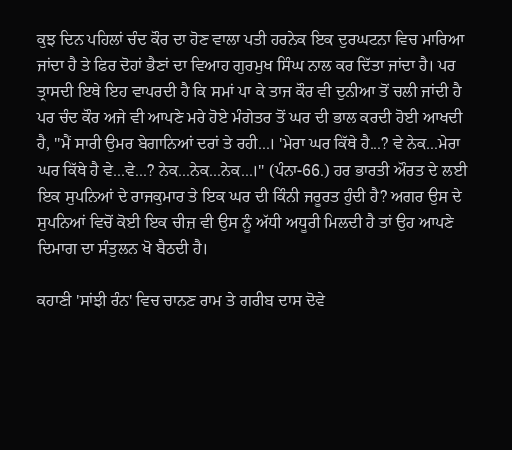ਕੁਝ ਦਿਨ ਪਹਿਲਾਂ ਚੰਦ ਕੌਰ ਦਾ ਹੋਣ ਵਾਲਾ ਪਤੀ ਹਰਨੇਕ ਇਕ ਦੁਰਘਟਨਾ ਵਿਚ ਮਾਰਿਆ ਜਾਂਦਾ ਹੈ ਤੇ ਫਿਰ ਦੋਹਾਂ ਭੈਣਾਂ ਦਾ ਵਿਆਹ ਗੁਰਮੁਖ ਸਿੰਘ ਨਾਲ ਕਰ ਦਿੱਤਾ ਜਾਂਦਾ ਹੈ। ਪਰ ਤ੍ਰਾਸਦੀ ਇਥੇ ਇਹ ਵਾਪਰਦੀ ਹੈ ਕਿ ਸਮਾਂ ਪਾ ਕੇ ਤਾਜ ਕੌਰ ਵੀ ਦੁਨੀਆ ਤੋਂ ਚਲੀ ਜਾਂਦੀ ਹੈ ਪਰ ਚੰਦ ਕੌਰ ਅਜੇ ਵੀ ਆਪਣੇ ਮਰੇ ਹੋਏ ਮੰਗੇਤਰ ਤੋਂ ਘਰ ਦੀ ਭਾਲ ਕਰਦੀ ਹੋਈ ਆਖਦੀ ਹੈ, ''ਮੈਂ ਸਾਰੀ ਉਮਰ ਬੇਗਾਨਿਆਂ ਦਰਾਂ ਤੇ ਰਹੀ...। 'ਮੇਰਾ ਘਰ ਕਿੱਥੇ ਹੈ...? ਵੇ ਨੇਕ...ਮੇਰਾ ਘਰ ਕਿੱਥੇ ਹੈ ਵੇ...ਵੇ...? ਨੇਕ...ਨੇਕ...ਨੇਕ...।" (ਪੰਨਾ-66.) ਹਰ ਭਾਰਤੀ ਔਰਤ ਦੇ ਲਈ ਇਕ ਸੁਪਨਿਆਂ ਦੇ ਰਾਜਕੁਮਾਰ ਤੇ ਇਕ ਘਰ ਦੀ ਕਿੰਨੀ ਜਰੂਰਤ ਹੁੰਦੀ ਹੈ? ਅਗਰ ਉਸ ਦੇ ਸੁਪਨਿਆਂ ਵਿਚੋਂ ਕੋਈ ਇਕ ਚੀਜ਼ ਵੀ ਉਸ ਨੂੰ ਅੱਧੀ ਅਧੂਰੀ ਮਿਲਦੀ ਹੈ ਤਾਂ ਉਹ ਆਪਣੇ ਦਿਮਾਗ ਦਾ ਸੰਤੁਲਨ ਖੋ ਬੈਠਦੀ ਹੈ।

ਕਹਾਣੀ 'ਸਾਂਝੀ ਰੰਨ' ਵਿਚ ਚਾਨਣ ਰਾਮ ਤੇ ਗਰੀਬ ਦਾਸ ਦੋਵੇ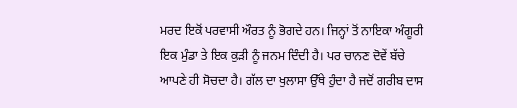ਮਰਦ ਇਕੋਂ ਪਰਵਾਸੀ ਔਰਤ ਨੂੰ ਭੋਗਦੇ ਹਨ। ਜਿਨ੍ਹਾਂ ਤੋਂ ਨਾਇਕਾ ਅੰਗੂਰੀ ਇਕ ਮੁੰਡਾ ਤੇ ਇਕ ਕੁੜੀ ਨੂੰ ਜਨਮ ਦਿੰਦੀ ਹੈ। ਪਰ ਚਾਨਣ ਦੋਵੇਂ ਬੱਚੇ ਆਪਣੇ ਹੀ ਸੋਚਦਾ ਹੈ। ਗੱਲ ਦਾ ਖੁਲਾਸਾ ਉੱਥੇ ਹੁੰਦਾ ਹੈ ਜਦੋਂ ਗਰੀਬ ਦਾਸ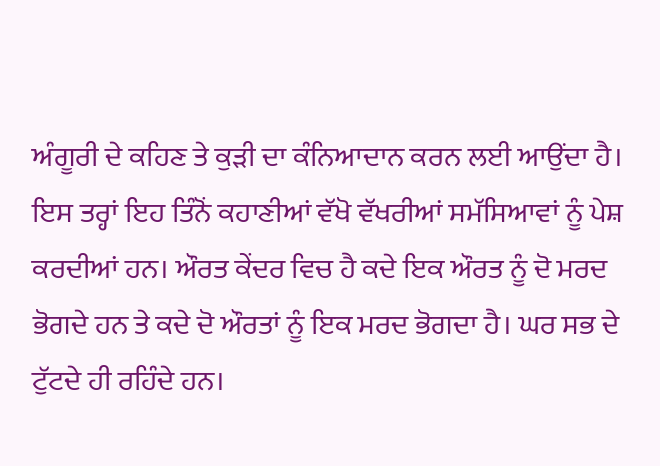ਅੰਗੂਰੀ ਦੇ ਕਹਿਣ ਤੇ ਕੁੜੀ ਦਾ ਕੰਨਿਆਦਾਨ ਕਰਨ ਲਈ ਆਉਂਦਾ ਹੈ। ਇਸ ਤਰ੍ਹਾਂ ਇਹ ਤਿੰਨੋਂ ਕਹਾਣੀਆਂ ਵੱਖੋ ਵੱਖਰੀਆਂ ਸਮੱਸਿਆਵਾਂ ਨੂੰ ਪੇਸ਼ ਕਰਦੀਆਂ ਹਨ। ਔਰਤ ਕੇਂਦਰ ਵਿਚ ਹੈ ਕਦੇ ਇਕ ਔਰਤ ਨੂੰ ਦੋ ਮਰਦ ਭੋਗਦੇ ਹਨ ਤੇ ਕਦੇ ਦੋ ਔਰਤਾਂ ਨੂੰ ਇਕ ਮਰਦ ਭੋਗਦਾ ਹੈ। ਘਰ ਸਭ ਦੇ ਟੁੱਟਦੇ ਹੀ ਰਹਿੰਦੇ ਹਨ।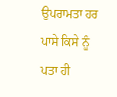ਉਪਰਾਮਤਾ ਹਰ ਪਾਸੇ ਕਿਸੇ ਨੂੰ ਪਤਾ ਹੀ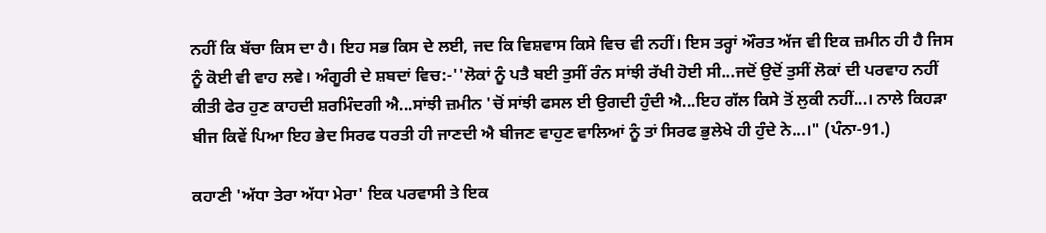ਨਹੀਂ ਕਿ ਬੱਚਾ ਕਿਸ ਦਾ ਹੈ। ਇਹ ਸਭ ਕਿਸ ਦੇ ਲਈ, ਜਦ ਕਿ ਵਿਸ਼ਵਾਸ ਕਿਸੇ ਵਿਚ ਵੀ ਨਹੀਂ। ਇਸ ਤਰ੍ਹਾਂ ਔਰਤ ਅੱਜ ਵੀ ਇਕ ਜ਼ਮੀਨ ਹੀ ਹੈ ਜਿਸ ਨੂੰ ਕੋਈ ਵੀ ਵਾਹ ਲਵੇ। ਅੰਗੂਰੀ ਦੇ ਸ਼ਬਦਾਂ ਵਿਚ:-''ਲੋਕਾਂ ਨੂੰ ਪਤੈ ਬਈ ਤੁਸੀਂ ਰੰਨ ਸਾਂਝੀ ਰੱਖੀ ਹੋਈ ਸੀ...ਜਦੋਂ ਉਦੋਂ ਤੁਸੀਂ ਲੋਕਾਂ ਦੀ ਪਰਵਾਹ ਨਹੀਂ ਕੀਤੀ ਫੇਰ ਹੁਣ ਕਾਹਦੀ ਸ਼ਰਮਿੰਦਗੀ ਐ...ਸਾਂਝੀ ਜ਼ਮੀਨ 'ਚੋਂ ਸਾਂਝੀ ਫਸਲ ਈ ਉਗਦੀ ਹੁੰਦੀ ਐ...ਇਹ ਗੱਲ ਕਿਸੇ ਤੋਂ ਲੁਕੀ ਨਹੀਂ...। ਨਾਲੇ ਕਿਹੜਾ ਬੀਜ ਕਿਵੇਂ ਪਿਆ ਇਹ ਭੇਦ ਸਿਰਫ ਧਰਤੀ ਹੀ ਜਾਣਦੀ ਐ ਬੀਜਣ ਵਾਹੁਣ ਵਾਲਿਆਂ ਨੂੰ ਤਾਂ ਸਿਰਫ ਭੁਲੇਖੇ ਹੀ ਹੁੰਦੇ ਨੇ...।" (ਪੰਨਾ-91.)

ਕਹਾਣੀ 'ਅੱਧਾ ਤੇਰਾ ਅੱਧਾ ਮੇਰਾ' ਇਕ ਪਰਵਾਸੀ ਤੇ ਇਕ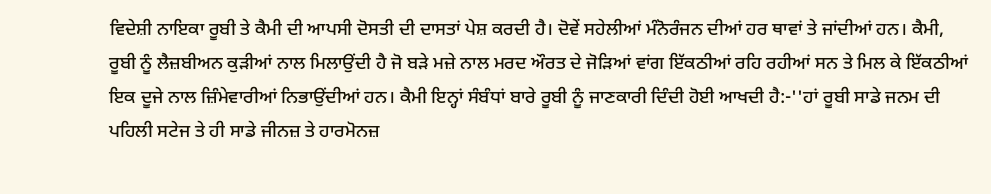ਵਿਦੇਸ਼ੀ ਨਾਇਕਾ ਰੂਬੀ ਤੇ ਕੈਮੀ ਦੀ ਆਪਸੀ ਦੋਸਤੀ ਦੀ ਦਾਸਤਾਂ ਪੇਸ਼ ਕਰਦੀ ਹੈ। ਦੋਵੇਂ ਸਹੇਲੀਆਂ ਮੰਨੋਰੰਜਨ ਦੀਆਂ ਹਰ ਥਾਵਾਂ ਤੇ ਜਾਂਦੀਆਂ ਹਨ। ਕੈਮੀ, ਰੂਬੀ ਨੂੰ ਲੈਜ਼ਬੀਅਨ ਕੁੜੀਆਂ ਨਾਲ ਮਿਲਾਉਂਦੀ ਹੈ ਜੋ ਬੜੇ ਮਜ਼ੇ ਨਾਲ ਮਰਦ ਔਰਤ ਦੇ ਜੋੜਿਆਂ ਵਾਂਗ ਇੱਕਠੀਆਂ ਰਹਿ ਰਹੀਆਂ ਸਨ ਤੇ ਮਿਲ ਕੇ ਇੱਕਠੀਆਂ ਇਕ ਦੂਜੇ ਨਾਲ ਜ਼ਿੰਮੇਵਾਰੀਆਂ ਨਿਭਾਉਂਦੀਆਂ ਹਨ। ਕੈਮੀ ਇਨ੍ਹਾਂ ਸੰਬੰਧਾਂ ਬਾਰੇ ਰੂਬੀ ਨੂੰ ਜਾਣਕਾਰੀ ਦਿੰਦੀ ਹੋਈ ਆਖਦੀ ਹੈ:-''ਹਾਂ ਰੂਬੀ ਸਾਡੇ ਜਨਮ ਦੀ ਪਹਿਲੀ ਸਟੇਜ ਤੇ ਹੀ ਸਾਡੇ ਜੀਨਜ਼ ਤੇ ਹਾਰਮੋਨਜ਼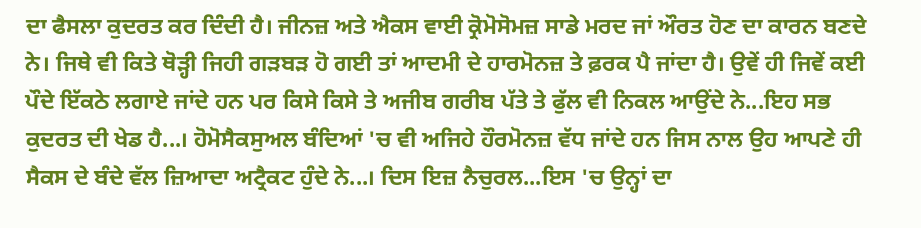ਦਾ ਫੈਸਲਾ ਕੁਦਰਤ ਕਰ ਦਿੰਦੀ ਹੈ। ਜੀਨਜ਼ ਅਤੇ ਐਕਸ ਵਾਈ ਕ੍ਰੋਮੋਸੋਮਜ਼ ਸਾਡੇ ਮਰਦ ਜਾਂ ਔਰਤ ਹੋਣ ਦਾ ਕਾਰਨ ਬਣਦੇ ਨੇ। ਜਿਥੇ ਵੀ ਕਿਤੇ ਥੋੜ੍ਹੀ ਜਿਹੀ ਗੜਬੜ ਹੋ ਗਈ ਤਾਂ ਆਦਮੀ ਦੇ ਹਾਰਮੋਨਜ਼ ਤੇ ਫ਼ਰਕ ਪੈ ਜਾਂਦਾ ਹੈ। ਉਵੇਂ ਹੀ ਜਿਵੇਂ ਕਈ ਪੌਦੇ ਇੱਕਠੇ ਲਗਾਏ ਜਾਂਦੇ ਹਨ ਪਰ ਕਿਸੇ ਕਿਸੇ ਤੇ ਅਜੀਬ ਗਰੀਬ ਪੱਤੇ ਤੇ ਫੁੱਲ ਵੀ ਨਿਕਲ ਆਉਂਦੇ ਨੇ...ਇਹ ਸਭ ਕੁਦਰਤ ਦੀ ਖੇਡ ਹੈ...। ਹੋਮੋਸੈਕਸੁਅਲ ਬੰਦਿਆਂ 'ਚ ਵੀ ਅਜਿਹੇ ਹੌਰਮੋਨਜ਼ ਵੱਧ ਜਾਂਦੇ ਹਨ ਜਿਸ ਨਾਲ ਉਹ ਆਪਣੇ ਹੀ ਸੈਕਸ ਦੇ ਬੰਦੇ ਵੱਲ ਜ਼ਿਆਦਾ ਅਟ੍ਰੈਕਟ ਹੁੰਦੇ ਨੇ...। ਦਿਸ ਇਜ਼ ਨੈਚੁਰਲ...ਇਸ 'ਚ ਉਨ੍ਹਾਂ ਦਾ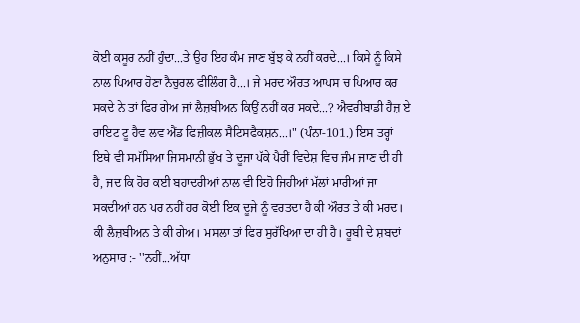ਕੋਈ ਕਸੂਰ ਨਹੀਂ ਹੁੰਦਾ...ਤੇ ਉਹ ਇਹ ਕੰਮ ਜਾਣ ਬੁੱਝ ਕੇ ਨਹੀਂ ਕਰਦੇ...। ਕਿਸੇ ਨੂੰ ਕਿਸੇ ਨਾਲ ਪਿਆਰ ਹੋਣਾ ਨੈਚੁਰਲ ਫੀਲਿੰਗ ਹੈ...। ਜੇ ਮਰਦ ਔਰਤ ਆਪਸ ਚ ਪਿਆਰ ਕਰ ਸਕਦੇ ਨੇ ਤਾਂ ਫਿਰ ਗੇਅ ਜਾਂ ਲੈਜ਼ਬੀਅਨ ਕਿਉਂ ਨਹੀਂ ਕਰ ਸਕਦੇ...? ਐਵਰੀਬਾਡੀ ਹੈਜ਼ ਏ ਰਾਇਟ ਟੂ ਹੈਵ ਲਵ ਐਂਡ ਫਿਜ਼ੀਕਲ ਸੈਟਿਸਫੈਕਸ਼ਨ...।" (ਪੰਨਾ-101.) ਇਸ ਤਰ੍ਹਾਂ ਇਥੇ ਵੀ ਸਮੱਸਿਆ ਜਿਸਮਾਨੀ ਭੁੱਖ ਤੇ ਦੂਜਾ ਪੱਕੇ ਪੈਰੀਂ ਵਿਦੇਸ਼ ਵਿਚ ਜੰਮ ਜਾਣ ਦੀ ਹੀ ਹੈ, ਜਦ ਕਿ ਹੋਰ ਕਈ ਬਹਾਦਰੀਆਂ ਨਾਲ ਵੀ ਇਹੋ ਜਿਹੀਆਂ ਮੱਲਾਂ ਮਾਰੀਆਂ ਜਾ ਸਕਦੀਆਂ ਹਨ ਪਰ ਨਹੀਂ ਹਰ ਕੋਈ ਇਕ ਦੂਜੇ ਨੂੰ ਵਰਤਦਾ ਹੈ ਕੀ ਔਰਤ ਤੇ ਕੀ ਮਰਦ। ਕੀ ਲੈਜ਼ਬੀਅਨ ਤੇ ਕੀ ਗੇਅ। ਮਸਲਾ ਤਾਂ ਫਿਰ ਸੁਰੱਖਿਆ ਦਾ ਹੀ ਹੈ। ਰੂਬੀ ਦੇ ਸ਼ਬਦਾਂ ਅਨੁਸਾਰ :- ''ਨਹੀਂ...ਅੱਧਾ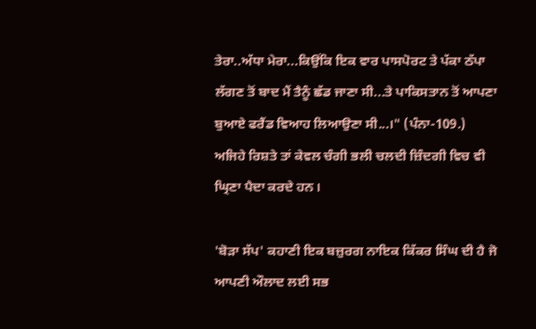ਤੇਰਾ..ਅੱਧਾ ਮੇਰਾ...ਕਿਉਂਕਿ ਇਕ ਵਾਰ ਪਾਸਪੋਰਟ ਤੇ ਪੱਕਾ ਠੱਪਾ ਲੱਗਣ ਤੋਂ ਬਾਦ ਮੈਂ ਤੈਨੂੰ ਛੱਡ ਜਾਣਾ ਸੀ...ਤੇ ਪਾਕਿਸਤਾਨ ਤੋਂ ਆਪਣਾ ਬੁਆਏ ਫਰੈਂਡ ਵਿਆਹ ਲਿਆਉਣਾ ਸੀ...।" (ਪੰਨਾ-109.) ਅਜਿਹੇ ਰਿਸ਼ਤੇ ਤਾਂ ਕੇਵਲ ਚੰਗੀ ਭਲੀ ਚਲਦੀ ਜ਼ਿੰਦਗੀ ਵਿਚ ਵੀ ਘ੍ਰਿਣਾ ਪੈਦਾ ਕਰਦੇ ਹਨ।

'ਬੋੜਾ ਸੱਪ' ਕਹਾਣੀ ਇਕ ਬਜ਼ੁਰਗ ਨਾਇਕ ਕਿੱਕਰ ਸਿੰਘ ਦੀ ਹੈ ਜੋ ਆਪਣੀ ਔਲਾਦ ਲਈ ਸਭ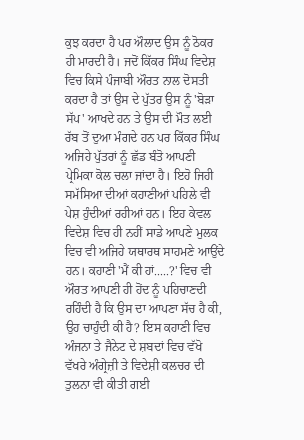ਕੁਝ ਕਰਦਾ ਹੈ ਪਰ ਔਲਾਦ ਉਸ ਨੂੰ ਠੋਕਰ ਹੀ ਮਾਰਦੀ ਹੈ। ਜਦੋਂ ਕਿੱਕਰ ਸਿੰਘ ਵਿਦੇਸ਼ ਵਿਚ ਕਿਸੇ ਪੰਜਾਬੀ ਔਰਤ ਨਾਲ ਦੋਸਤੀ ਕਰਦਾ ਹੈ ਤਾਂ ਉਸ ਦੇ ਪੁੱਤਰ ਉਸ ਨੂੰ 'ਬੋੜਾ ਸੱਪ' ਆਖਦੇ ਹਨ ਤੇ ਉਸ ਦੀ ਮੌਤ ਲਈ ਰੱਬ ਤੋਂ ਦੁਆ ਮੰਗਦੇ ਹਨ ਪਰ ਕਿੱਕਰ ਸਿੰਘ ਅਜਿਹੇ ਪੁੱਤਰਾਂ ਨੂੰ ਛੱਡ ਬੰਤੋ ਆਪਣੀ ਪ੍ਰੇਮਿਕਾ ਕੋਲ ਚਲਾ ਜਾਂਦਾ ਹੈ। ਇਹੋ ਜਿਹੀ ਸਮੱਸਿਆ ਦੀਆਂ ਕਹਾਣੀਆਂ ਪਹਿਲੇ ਵੀ ਪੇਸ਼ ਹੁੰਦੀਆਂ ਰਹੀਆਂ ਹਨ। ਇਹ ਕੇਵਲ ਵਿਦੇਸ਼ ਵਿਚ ਹੀ ਨਹੀਂ ਸਾਡੇ ਆਪਣੇ ਮੁਲਕ ਵਿਚ ਵੀ ਅਜਿਹੇ ਯਥਾਰਥ ਸਾਹਮਣੇ ਆਉਂਦੇ ਹਨ। ਕਹਾਣੀ 'ਮੈਂ ਕੀ ਹਾਂ.....?' ਵਿਚ ਵੀ ਔਰਤ ਆਪਣੀ ਹੀ ਹੋਂਦ ਨੂੰ ਪਹਿਚਾਣਦੀ ਰਹਿੰਦੀ ਹੈ ਕਿ ਉਸ ਦਾ ਆਪਣਾ ਸੱਚ ਹੈ ਕੀ, ਉਹ ਚਾਹੁੰਦੀ ਕੀ ਹੈ? ਇਸ ਕਹਾਣੀ ਵਿਚ ਅੰਜਨਾ ਤੇ ਜੈਨੇਟ ਦੇ ਸ਼ਬਦਾਂ ਵਿਚ ਵੱਖੋ ਵੱਖਰੇ ਅੰਗ੍ਰੇਜ਼ੀ ਤੇ ਵਿਦੇਸ਼ੀ ਕਲਚਰ ਦੀ ਤੁਲਨਾ ਵੀ ਕੀਤੀ ਗਈ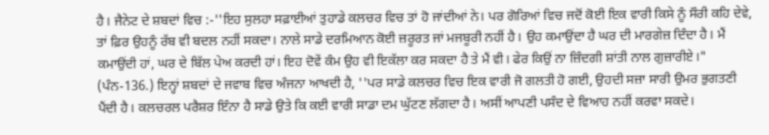ਹੈ। ਜੈਨੇਟ ਦੇ ਸ਼ਬਦਾਂ ਵਿਚ :-''ਇਹ ਸੁਲਹਾ ਸਫ਼ਾਈਆਂ ਤੁਹਾਡੇ ਕਲਚਰ ਵਿਚ ਤਾਂ ਹੋ ਜਾਂਦੀਆਂ ਨੇ। ਪਰ ਗੋਰਿਆਂ ਵਿਚ ਜਦੋਂ ਕੋਈ ਇਕ ਵਾਰੀ ਕਿਸੇ ਨੂੰ ਸੌਰੀ ਕਹਿ ਦੇਵੇ, ਤਾਂ ਫ਼ਿਰ ਉਹਨੂੰ ਰੱਬ ਵੀ ਬਦਲ ਨਹੀਂ ਸਕਦਾ। ਨਾਲੇ ਸਾਡੇ ਦਰਮਿਆਨ ਕੋਈ ਜ਼ਰੂਰਤ ਜਾਂ ਮਜਬੂਰੀ ਨਹੀਂ ਹੈ। ਉਹ ਕਮਾਉਂਦਾ ਹੈ ਘਰ ਦੀ ਮਾਰਗੇਜ਼ ਦਿੰਦਾ ਹੈ। ਮੈਂ ਕਮਾਉਂਦੀ ਹਾਂ, ਘਰ ਦੇ ਬਿੱਲ ਪੇਅ ਕਰਦੀ ਹਾਂ। ਇਹ ਦੋਵੇਂ ਕੰਮ ਉਹ ਵੀ ਇਕੱਲਾ ਕਰ ਸਕਦਾ ਹੈ ਤੇ ਮੈਂ ਵੀ। ਫੇਰ ਕਿਉਂ ਨਾ ਜ਼ਿੰਦਗੀ ਸ਼ਾਂਤੀ ਨਾਲ ਗੁਜ਼ਾਰੀਏ।" (ਪੰਨ-136.) ਇਨ੍ਹਾਂ ਸ਼ਬਦਾਂ ਦੇ ਜਵਾਬ ਵਿਚ ਅੰਜਨਾ ਆਖਦੀ ਹੈ, ''ਪਰ ਸਾਡੇ ਕਲਚਰ ਵਿਚ ਇਕ ਵਾਰੀ ਜੋ ਗਲਤੀ ਹੋ ਗਈ, ਉਹਦੀ ਸਜ਼ਾ ਸਾਰੀ ਉਮਰ ਭੁਗਤਣੀ ਪੈਂਦੀ ਹੈ। ਕਲਚਰਲ ਪਰੈਸ਼ਰ ਇੰਨਾ ਹੈ ਸਾਡੇ ਉਤੇ ਕਿ ਕਈ ਵਾਰੀ ਸਾਡਾ ਦਮ ਘੁੱਟਣ ਲੱਗਦਾ ਹੈ। ਅਸੀਂ ਆਪਣੀ ਪਸੰਦ ਦੇ ਵਿਆਹ ਨਹੀਂ ਕਰਵਾ ਸਕਦੇ।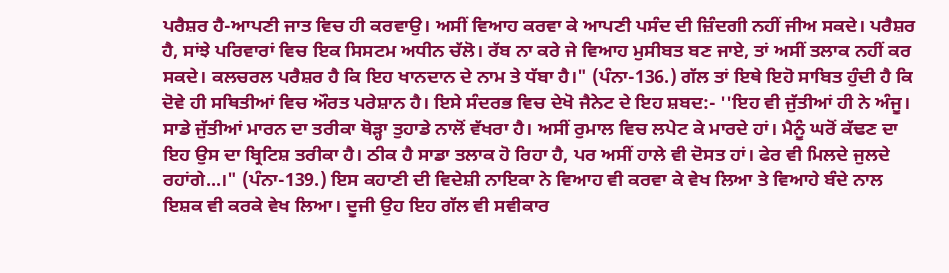ਪਰੈਸ਼ਰ ਹੈ-ਆਪਣੀ ਜਾਤ ਵਿਚ ਹੀ ਕਰਵਾਉ। ਅਸੀਂ ਵਿਆਹ ਕਰਵਾ ਕੇ ਆਪਣੀ ਪਸੰਦ ਦੀ ਜ਼ਿੰਦਗੀ ਨਹੀਂ ਜੀਅ ਸਕਦੇ। ਪਰੈਸ਼ਰ ਹੈ, ਸਾਂਝੇ ਪਰਿਵਾਰਾਂ ਵਿਚ ਇਕ ਸਿਸਟਮ ਅਧੀਨ ਚੱਲੋ। ਰੱਬ ਨਾ ਕਰੇ ਜੇ ਵਿਆਹ ਮੁਸੀਬਤ ਬਣ ਜਾਏ, ਤਾਂ ਅਸੀਂ ਤਲਾਕ ਨਹੀਂ ਕਰ ਸਕਦੇ। ਕਲਚਰਲ ਪਰੈਸ਼ਰ ਹੈ ਕਿ ਇਹ ਖਾਨਦਾਨ ਦੇ ਨਾਮ ਤੇ ਧੱਬਾ ਹੈ।" (ਪੰਨਾ-136.) ਗੱਲ ਤਾਂ ਇਥੇ ਇਹੋ ਸਾਬਿਤ ਹੁੰਦੀ ਹੈ ਕਿ ਦੋਵੇ ਹੀ ਸਥਿਤੀਆਂ ਵਿਚ ਔਰਤ ਪਰੇਸ਼ਾਨ ਹੈ। ਇਸੇ ਸੰਦਰਭ ਵਿਚ ਦੇਖੋ ਜੈਨੇਟ ਦੇ ਇਹ ਸ਼ਬਦ:- ''ਇਹ ਵੀ ਜੁੱਤੀਆਂ ਹੀ ਨੇ ਅੰਜੂ। ਸਾਡੇ ਜੁੱਤੀਆਂ ਮਾਰਨ ਦਾ ਤਰੀਕਾ ਥੋੜ੍ਹਾ ਤੁਹਾਡੇ ਨਾਲੋਂ ਵੱਖਰਾ ਹੈ। ਅਸੀਂ ਰੁਮਾਲ ਵਿਚ ਲਪੇਟ ਕੇ ਮਾਰਦੇ ਹਾਂ। ਮੈਨੂੰ ਘਰੋਂ ਕੱਢਣ ਦਾ ਇਹ ਉਸ ਦਾ ਬ੍ਰਿਟਿਸ਼ ਤਰੀਕਾ ਹੈ। ਠੀਕ ਹੈ ਸਾਡਾ ਤਲਾਕ ਹੋ ਰਿਹਾ ਹੈ, ਪਰ ਅਸੀਂ ਹਾਲੇ ਵੀ ਦੋਸਤ ਹਾਂ। ਫੇਰ ਵੀ ਮਿਲਦੇ ਜੁਲਦੇ ਰਹਾਂਗੇ...।" (ਪੰਨਾ-139.) ਇਸ ਕਹਾਣੀ ਦੀ ਵਿਦੇਸ਼ੀ ਨਾਇਕਾ ਨੇ ਵਿਆਹ ਵੀ ਕਰਵਾ ਕੇ ਵੇਖ ਲਿਆ ਤੇ ਵਿਆਹੇ ਬੰਦੇ ਨਾਲ ਇਸ਼ਕ ਵੀ ਕਰਕੇ ਵੇਖ ਲਿਆ। ਦੂਜੀ ਉਹ ਇਹ ਗੱਲ ਵੀ ਸਵੀਕਾਰ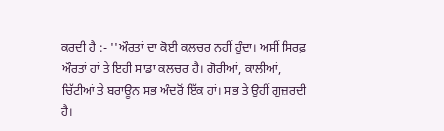ਕਰਦੀ ਹੈ :- ''ਔਰਤਾਂ ਦਾ ਕੋਈ ਕਲਚਰ ਨਹੀਂ ਹੁੰਦਾ। ਅਸੀਂ ਸਿਰਫ਼ ਔਰਤਾਂ ਹਾਂ ਤੇ ਇਹੀ ਸਾਡਾ ਕਲਚਰ ਹੈ। ਗੋਰੀਆਂ, ਕਾਲੀਆਂ, ਚਿੱਟੀਆਂ ਤੇ ਬਰਾਊਨ ਸਭ ਅੰਦਰੋਂ ਇੱਕ ਹਾਂ। ਸਭ ਤੇ ਉਹੀਂ ਗੁਜ਼ਰਦੀ ਹੈ।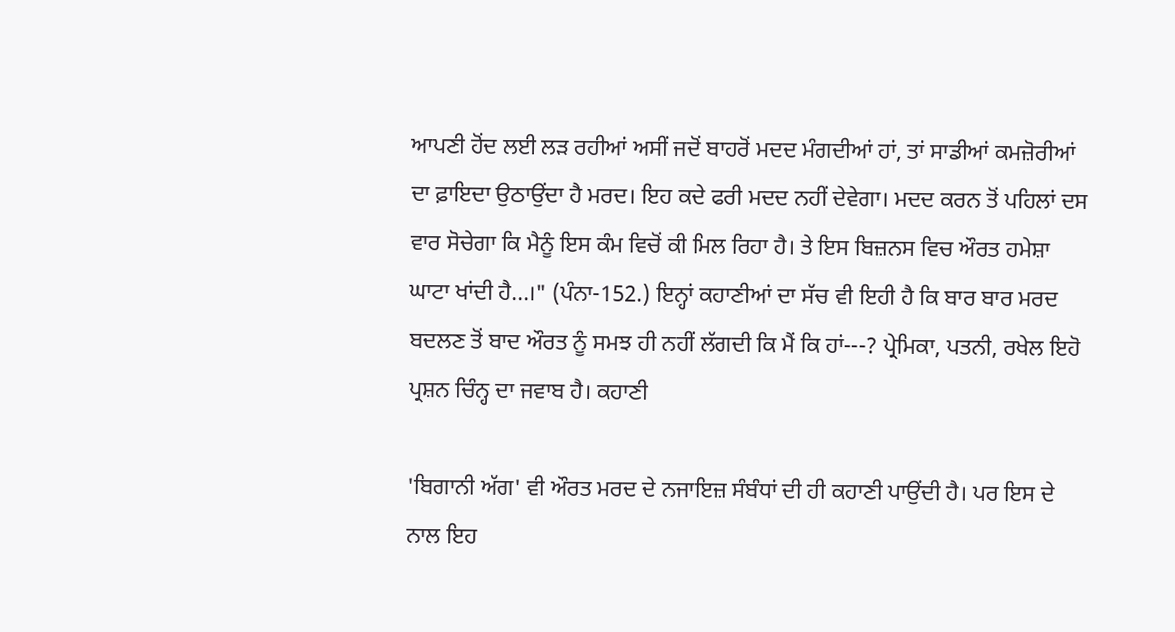ਆਪਣੀ ਹੋਂਦ ਲਈ ਲੜ ਰਹੀਆਂ ਅਸੀਂ ਜਦੋਂ ਬਾਹਰੋਂ ਮਦਦ ਮੰਗਦੀਆਂ ਹਾਂ, ਤਾਂ ਸਾਡੀਆਂ ਕਮਜ਼ੋਰੀਆਂ ਦਾ ਫ਼ਾਇਦਾ ਉਠਾਉਂਦਾ ਹੈ ਮਰਦ। ਇਹ ਕਦੇ ਫਰੀ ਮਦਦ ਨਹੀਂ ਦੇਵੇਗਾ। ਮਦਦ ਕਰਨ ਤੋਂ ਪਹਿਲਾਂ ਦਸ ਵਾਰ ਸੋਚੇਗਾ ਕਿ ਮੈਨੂੰ ਇਸ ਕੰਮ ਵਿਚੋਂ ਕੀ ਮਿਲ ਰਿਹਾ ਹੈ। ਤੇ ਇਸ ਬਿਜ਼ਨਸ ਵਿਚ ਔਰਤ ਹਮੇਸ਼ਾ ਘਾਟਾ ਖਾਂਦੀ ਹੈ...।" (ਪੰਨਾ-152.) ਇਨ੍ਹਾਂ ਕਹਾਣੀਆਂ ਦਾ ਸੱਚ ਵੀ ਇਹੀ ਹੈ ਕਿ ਬਾਰ ਬਾਰ ਮਰਦ ਬਦਲਣ ਤੋਂ ਬਾਦ ਔਰਤ ਨੂੰ ਸਮਝ ਹੀ ਨਹੀਂ ਲੱਗਦੀ ਕਿ ਮੈਂ ਕਿ ਹਾਂ---? ਪ੍ਰੇਮਿਕਾ, ਪਤਨੀ, ਰਖੇਲ ਇਹੋ ਪ੍ਰਸ਼ਨ ਚਿੰਨ੍ਹ ਦਾ ਜਵਾਬ ਹੈ। ਕਹਾਣੀ

'ਬਿਗਾਨੀ ਅੱਗ' ਵੀ ਔਰਤ ਮਰਦ ਦੇ ਨਜਾਇਜ਼ ਸੰਬੰਧਾਂ ਦੀ ਹੀ ਕਹਾਣੀ ਪਾਉਂਦੀ ਹੈ। ਪਰ ਇਸ ਦੇ ਨਾਲ ਇਹ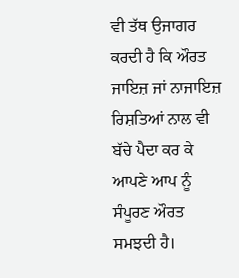ਵੀ ਤੱਥ ਉਜਾਗਰ ਕਰਦੀ ਹੈ ਕਿ ਔਰਤ ਜਾਇਜ਼ ਜਾਂ ਨਾਜਾਇਜ਼ ਰਿਸ਼ਤਿਆਂ ਨਾਲ ਵੀ ਬੱਚੇ ਪੈਦਾ ਕਰ ਕੇ ਆਪਣੇ ਆਪ ਨੂੰ ਸੰਪੂਰਣ ਔਰਤ ਸਮਝਦੀ ਹੈ।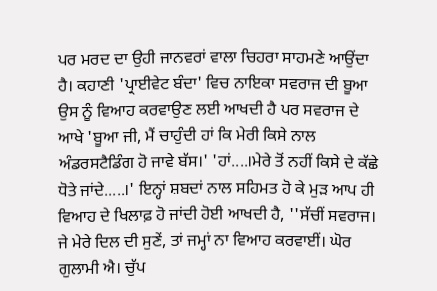ਪਰ ਮਰਦ ਦਾ ਉਹੀ ਜਾਨਵਰਾਂ ਵਾਲਾ ਚਿਹਰਾ ਸਾਹਮਣੇ ਆਉਂਦਾ ਹੈ। ਕਹਾਣੀ 'ਪ੍ਰਾਈਵੇਟ ਬੰਦਾ' ਵਿਚ ਨਾਇਕਾ ਸਵਰਾਜ ਦੀ ਬੂਆ ਉਸ ਨੂੰ ਵਿਆਹ ਕਰਵਾਉਣ ਲਈ ਆਖਦੀ ਹੈ ਪਰ ਸਵਰਾਜ ਦੇ ਆਖੇ 'ਬੂਆ ਜੀ, ਮੈਂ ਚਾਹੁੰਦੀ ਹਾਂ ਕਿ ਮੇਰੀ ਕਿਸੇ ਨਾਲ ਅੰਡਰਸਟੈਡਿੰਗ ਹੋ ਜਾਵੇ ਬੱਸ।' 'ਹਾਂ....।ਮੇਰੇ ਤੋਂ ਨਹੀਂ ਕਿਸੇ ਦੇ ਕੱਛੇ ਧੋਤੇ ਜਾਂਦੇ.....।' ਇਨ੍ਹਾਂ ਸ਼ਬਦਾਂ ਨਾਲ ਸਹਿਮਤ ਹੋ ਕੇ ਮੁੜ ਆਪ ਹੀ ਵਿਆਹ ਦੇ ਖਿਲਾਫ਼ ਹੋ ਜਾਂਦੀ ਹੋਈ ਆਖਦੀ ਹੈ, ''ਸੱਚੀਂ ਸਵਰਾਜ। ਜੇ ਮੇਰੇ ਦਿਲ ਦੀ ਸੁਣੇਂ, ਤਾਂ ਜਮ੍ਹਾਂ ਨਾ ਵਿਆਹ ਕਰਵਾਈਂ। ਘੋਰ ਗੁਲਾਮੀ ਐ। ਚੁੱਪ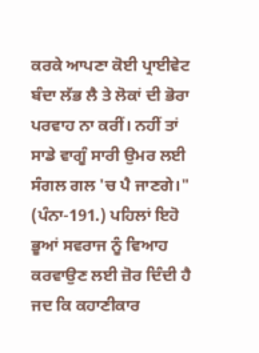ਕਰਕੇ ਆਪਣਾ ਕੋਈ ਪ੍ਰਾਈਵੇਟ ਬੰਦਾ ਲੱਭ ਲੈ ਤੇ ਲੋਕਾਂ ਦੀ ਭੋਰਾ ਪਰਵਾਹ ਨਾ ਕਰੀਂ। ਨਹੀਂ ਤਾਂ ਸਾਡੇ ਵਾਗੂੰ ਸਾਰੀ ਉਮਰ ਲਈ ਸੰਗਲ ਗਲ 'ਚ ਪੈ ਜਾਣਗੇ।" (ਪੰਨਾ-191.) ਪਹਿਲਾਂ ਇਹੋ ਭੂਆਂ ਸਵਰਾਜ ਨੂੰ ਵਿਆਹ ਕਰਵਾਉਣ ਲਈ ਜ਼ੋਰ ਦਿੰਦੀ ਹੈ ਜਦ ਕਿ ਕਹਾਣੀਕਾਰ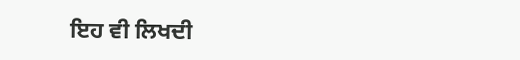ਇਹ ਵੀ ਲਿਖਦੀ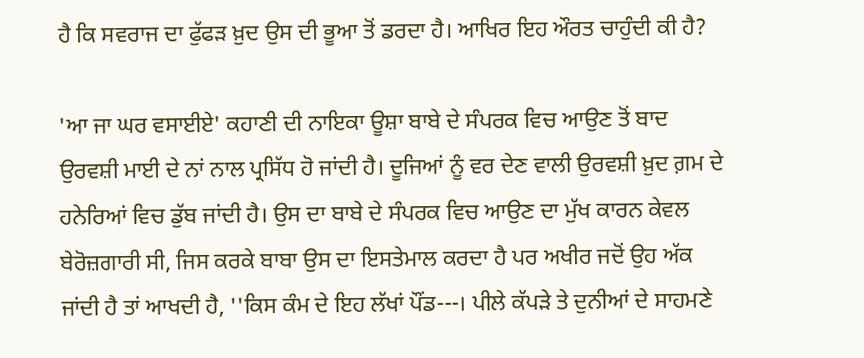ਹੈ ਕਿ ਸਵਰਾਜ ਦਾ ਫੁੱਫੜ ਖ਼ੁਦ ਉਸ ਦੀ ਭੂਆ ਤੋਂ ਡਰਦਾ ਹੈ। ਆਖਿਰ ਇਹ ਔਰਤ ਚਾਹੁੰਦੀ ਕੀ ਹੈ?

'ਆ ਜਾ ਘਰ ਵਸਾਈਏ' ਕਹਾਣੀ ਦੀ ਨਾਇਕਾ ਊਸ਼ਾ ਬਾਬੇ ਦੇ ਸੰਪਰਕ ਵਿਚ ਆਉਣ ਤੋਂ ਬਾਦ ਉਰਵਸ਼ੀ ਮਾਈ ਦੇ ਨਾਂ ਨਾਲ ਪ੍ਰਸਿੱਧ ਹੋ ਜਾਂਦੀ ਹੈ। ਦੂਜਿਆਂ ਨੂੰ ਵਰ ਦੇਣ ਵਾਲੀ ਉਰਵਸ਼ੀ ਖ਼ੁਦ ਗ਼ਮ ਦੇ ਹਨੇਰਿਆਂ ਵਿਚ ਡੁੱਬ ਜਾਂਦੀ ਹੈ। ਉਸ ਦਾ ਬਾਬੇ ਦੇ ਸੰਪਰਕ ਵਿਚ ਆਉਣ ਦਾ ਮੁੱਖ ਕਾਰਨ ਕੇਵਲ ਬੇਰੋਜ਼ਗਾਰੀ ਸੀ, ਜਿਸ ਕਰਕੇ ਬਾਬਾ ਉਸ ਦਾ ਇਸਤੇਮਾਲ ਕਰਦਾ ਹੈ ਪਰ ਅਖੀਰ ਜਦੋਂ ਉਹ ਅੱਕ ਜਾਂਦੀ ਹੈ ਤਾਂ ਆਖਦੀ ਹੈ, ''ਕਿਸ ਕੰਮ ਦੇ ਇਹ ਲੱਖਾਂ ਪੌਂਡ---। ਪੀਲੇ ਕੱਪੜੇ ਤੇ ਦੁਨੀਆਂ ਦੇ ਸਾਹਮਣੇ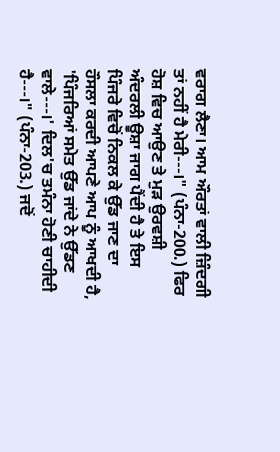ਵਰਾਗ ਲੈਣਾ। ਆਮ ਔਰਤਾਂ ਵਾਲੀ ਜ਼ਿੰਦਗੀ ਤਾਂ ਨਹੀਂ ਹੈ ਮੇਰੀ---।" (ਪੰਨਾ-200.) ਫਿਰ ਹੋਸ਼ ਵਿਚ ਆਉਣ ਤੇ ਮੁੜ ਉਰਵਸ਼ੀ ਅੰਦਰਲੀ ਊਸ਼ਾ ਜਾਗ ਪੈਂਦੀ ਹੈ ਤੇ ਇਸ ਪਿੰਜਰੇ ਵਿਚੋਂ ਨਿਕਲ ਕੇ ਉੱਡ ਜਾਣ ਦਾ ਹੌਸਲਾ ਕਰਦੀ ਆਪਣੇ ਆਪ ਨੂੰ ਆਖਦੀ ਹੈ, 'ਪਿੰਜਰਿਆਂ ਸਮੇਤ ਉੱਡ ਜਾਂਦੇ ਨੇ ਉੱਡਣ ਵਾਲੇ---।' ਦਿਲ'ਚ ਤਮੰਨਾ ਹੋਣੀ ਚਾਹੀਦੀ ਹੈ---।" (ਪੰਨਾ-203.) ਜਦੋਂ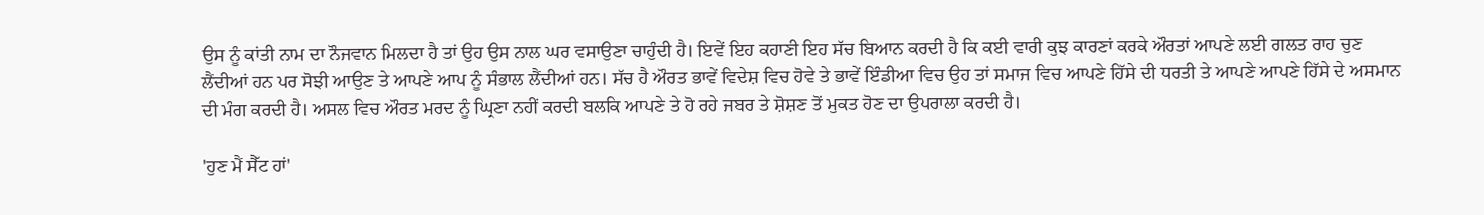ਉਸ ਨੂੰ ਕਾਂਤੀ ਨਾਮ ਦਾ ਨੌਜਵਾਨ ਮਿਲਦਾ ਹੈ ਤਾਂ ਉਹ ਉਸ ਨਾਲ ਘਰ ਵਸਾਉਣਾ ਚਾਹੁੰਦੀ ਹੈ। ਇਵੇਂ ਇਹ ਕਹਾਣੀ ਇਹ ਸੱਚ ਬਿਆਨ ਕਰਦੀ ਹੈ ਕਿ ਕਈ ਵਾਰੀ ਕੁਝ ਕਾਰਣਾਂ ਕਰਕੇ ਔਰਤਾਂ ਆਪਣੇ ਲਈ ਗਲਤ ਰਾਹ ਚੁਣ ਲੈਂਦੀਆਂ ਹਨ ਪਰ ਸੋਝੀ ਆਉਣ ਤੇ ਆਪਣੇ ਆਪ ਨੂੰ ਸੰਭਾਲ ਲੈਂਦੀਆਂ ਹਨ। ਸੱਚ ਹੈ ਔਰਤ ਭਾਵੇਂ ਵਿਦੇਸ਼ ਵਿਚ ਹੋਵੇ ਤੇ ਭਾਵੇਂ ਇੰਡੀਆ ਵਿਚ ਉਹ ਤਾਂ ਸਮਾਜ ਵਿਚ ਆਪਣੇ ਹਿੱਸੇ ਦੀ ਧਰਤੀ ਤੇ ਆਪਣੇ ਆਪਣੇ ਹਿੱਸੇ ਦੇ ਅਸਮਾਨ ਦੀ ਮੰਗ ਕਰਦੀ ਹੈ। ਅਸਲ ਵਿਚ ਔਰਤ ਮਰਦ ਨੂੰ ਘ੍ਰਿਣਾ ਨਹੀਂ ਕਰਦੀ ਬਲਕਿ ਆਪਣੇ ਤੇ ਹੋ ਰਹੇ ਜਬਰ ਤੇ ਸ਼ੋਸ਼ਣ ਤੋਂ ਮੁਕਤ ਹੋਣ ਦਾ ਉਪਰਾਲਾ ਕਰਦੀ ਹੈ।

'ਹੁਣ ਮੈਂ ਸੈੱਟ ਹਾਂ'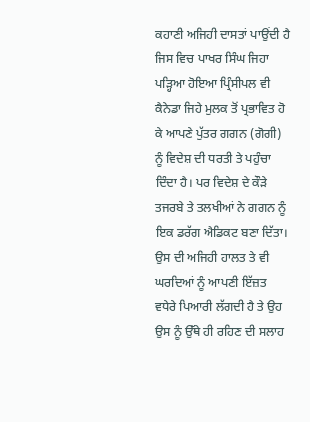ਕਹਾਣੀ ਅਜਿਹੀ ਦਾਸਤਾਂ ਪਾਉਂਦੀ ਹੈ ਜਿਸ ਵਿਚ ਪਾਖਰ ਸਿੰਘ ਜਿਹਾ ਪੜ੍ਹਿਆ ਹੋਇਆ ਪ੍ਰਿੰਸੀਪਲ ਵੀ ਕੈਨੇਡਾ ਜਿਹੇ ਮੁਲਕ ਤੋਂ ਪ੍ਰਭਾਵਿਤ ਹੋ ਕੇ ਆਪਣੇ ਪੁੱਤਰ ਗਗਨ (ਗੋਗੀ) ਨੂੰ ਵਿਦੇਸ਼ ਦੀ ਧਰਤੀ ਤੇ ਪਹੁੰਚਾ ਦਿੰਦਾ ਹੈ। ਪਰ ਵਿਦੇਸ਼ ਦੇ ਕੌੜੇ ਤਜਰਬੇ ਤੇ ਤਲਖੀਆਂ ਨੇ ਗਗਨ ਨੂੰ ਇਕ ਡਰੱਗ ਐਡਿਕਟ ਬਣਾ ਦਿੱਤਾ। ਉਸ ਦੀ ਅਜਿਹੀ ਹਾਲਤ ਤੇ ਵੀ ਘਰਦਿਆਂ ਨੂੰ ਆਪਣੀ ਇੱਜ਼ਤ ਵਧੇਰੇ ਪਿਆਰੀ ਲੱਗਦੀ ਹੈ ਤੇ ਉਹ ਉਸ ਨੂੰ ਉੱਥੇ ਹੀ ਰਹਿਣ ਦੀ ਸਲਾਹ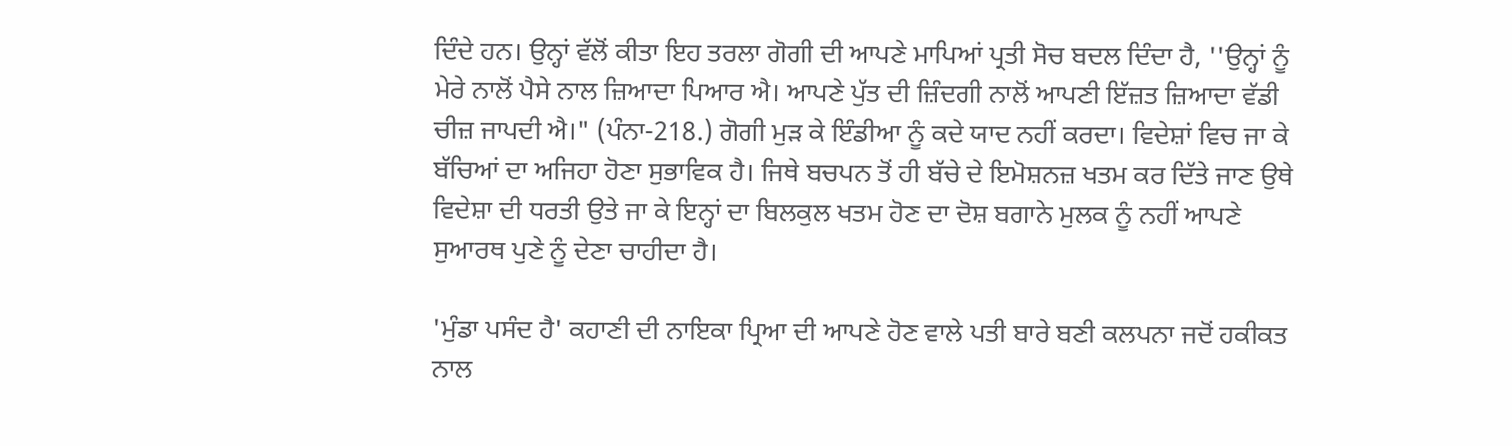ਦਿੰਦੇ ਹਨ। ਉਨ੍ਹਾਂ ਵੱਲੋਂ ਕੀਤਾ ਇਹ ਤਰਲਾ ਗੋਗੀ ਦੀ ਆਪਣੇ ਮਾਪਿਆਂ ਪ੍ਰਤੀ ਸੋਚ ਬਦਲ ਦਿੰਦਾ ਹੈ, ''ਉਨ੍ਹਾਂ ਨੂੰ ਮੇਰੇ ਨਾਲੋਂ ਪੈਸੇ ਨਾਲ ਜ਼ਿਆਦਾ ਪਿਆਰ ਐ। ਆਪਣੇ ਪੁੱਤ ਦੀ ਜ਼ਿੰਦਗੀ ਨਾਲੋਂ ਆਪਣੀ ਇੱਜ਼ਤ ਜ਼ਿਆਦਾ ਵੱਡੀ ਚੀਜ਼ ਜਾਪਦੀ ਐ।" (ਪੰਨਾ-218.) ਗੋਗੀ ਮੁੜ ਕੇ ਇੰਡੀਆ ਨੂੰ ਕਦੇ ਯਾਦ ਨਹੀਂ ਕਰਦਾ। ਵਿਦੇਸ਼ਾਂ ਵਿਚ ਜਾ ਕੇ ਬੱਚਿਆਂ ਦਾ ਅਜਿਹਾ ਹੋਣਾ ਸੁਭਾਵਿਕ ਹੈ। ਜਿਥੇ ਬਚਪਨ ਤੋਂ ਹੀ ਬੱਚੇ ਦੇ ਇਮੋਸ਼ਨਜ਼ ਖਤਮ ਕਰ ਦਿੱਤੇ ਜਾਣ ਉਥੇ ਵਿਦੇਸ਼ਾ ਦੀ ਧਰਤੀ ਉਤੇ ਜਾ ਕੇ ਇਨ੍ਹਾਂ ਦਾ ਬਿਲਕੁਲ ਖਤਮ ਹੋਣ ਦਾ ਦੋਸ਼ ਬਗਾਨੇ ਮੁਲਕ ਨੂੰ ਨਹੀਂ ਆਪਣੇ ਸੁਆਰਥ ਪੁਣੇ ਨੂੰ ਦੇਣਾ ਚਾਹੀਦਾ ਹੈ।

'ਮੁੰਡਾ ਪਸੰਦ ਹੈ' ਕਹਾਣੀ ਦੀ ਨਾਇਕਾ ਪ੍ਰਿਆ ਦੀ ਆਪਣੇ ਹੋਣ ਵਾਲੇ ਪਤੀ ਬਾਰੇ ਬਣੀ ਕਲਪਨਾ ਜਦੋਂ ਹਕੀਕਤ ਨਾਲ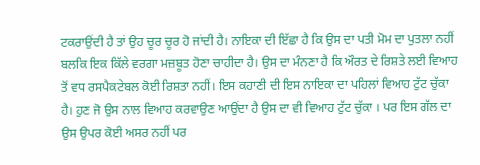ਟਕਰਾਉਂਦੀ ਹੈ ਤਾਂ ਉਹ ਚੂਰ ਚੂਰ ਹੋ ਜਾਂਦੀ ਹੈ। ਨਾਇਕਾ ਦੀ ਇੱਛਾ ਹੈ ਕਿ ਉਸ ਦਾ ਪਤੀ ਮੋਮ ਦਾ ਪੁਤਲਾ ਨਹੀਂ ਬਲਕਿ ਇਕ ਕਿੱਲੇ ਵਰਗਾ ਮਜ਼ਬੂਤ ਹੋਣਾ ਚਾਹੀਦਾ ਹੈ। ਉਸ ਦਾ ਮੰਨਣਾ ਹੈ ਕਿ ਔਰਤ ਦੇ ਰਿਸ਼ਤੇ ਲਈ ਵਿਆਹ ਤੋਂ ਵਧ ਰਸਪੈਕਟੇਬਲ ਕੋਈ ਰਿਸ਼ਤਾ ਨਹੀਂ। ਇਸ ਕਹਾਣੀ ਦੀ ਇਸ ਨਾਇਕਾ ਦਾ ਪਹਿਲਾਂ ਵਿਆਹ ਟੁੱਟ ਚੁੱਕਾ ਹੈ। ਹੁਣ ਜੋ ਉਸ ਨਾਲ ਵਿਆਹ ਕਰਵਾਉਣ ਆਉਂਦਾ ਹੈ ਉਸ ਦਾ ਵੀ ਵਿਆਹ ਟੁੱਟ ਚੁੱਕਾ । ਪਰ ਇਸ ਗੱਲ ਦਾ ਉਸ ਉਪਰ ਕੋਈ ਅਸਰ ਨਹੀਂ ਪਰ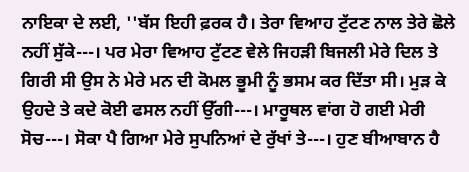ਨਾਇਕਾ ਦੇ ਲਈ, ''ਬੱਸ ਇਹੀ ਫ਼ਰਕ ਹੈ। ਤੇਰਾ ਵਿਆਹ ਟੁੱਟਣ ਨਾਲ ਤੇਰੇ ਛੋਲੇ ਨਹੀਂ ਸੁੱਕੇ---। ਪਰ ਮੇਰਾ ਵਿਆਹ ਟੁੱਟਣ ਵੇਲੇ ਜਿਹੜੀ ਬਿਜਲੀ ਮੇਰੇ ਦਿਲ ਤੇ ਗਿਰੀ ਸੀ ਉਸ ਨੇ ਮੇਰੇ ਮਨ ਦੀ ਕੋਮਲ ਭੂਮੀ ਨੂੰ ਭਸਮ ਕਰ ਦਿੱਤਾ ਸੀ। ਮੁੜ ਕੇ ਉਹਦੇ ਤੇ ਕਦੇ ਕੋਈ ਫਸਲ ਨਹੀਂ ਉੱਗੀ---। ਮਾਰੂਥਲ ਵਾਂਗ ਹੋ ਗਈ ਮੇਰੀ ਸੋਚ---। ਸੋਕਾ ਪੈ ਗਿਆ ਮੇਰੇ ਸੁਪਨਿਆਂ ਦੇ ਰੁੱਖਾਂ ਤੇ---। ਹੁਣ ਬੀਆਬਾਨ ਹੈ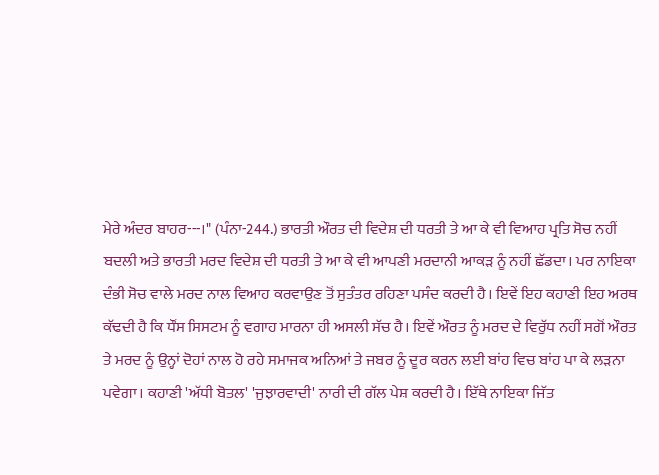ਮੇਰੇ ਅੰਦਰ ਬਾਹਰ---।" (ਪੰਨਾ-244.) ਭਾਰਤੀ ਔਰਤ ਦੀ ਵਿਦੇਸ਼ ਦੀ ਧਰਤੀ ਤੇ ਆ ਕੇ ਵੀ ਵਿਆਹ ਪ੍ਰਤਿ ਸੋਚ ਨਹੀਂ ਬਦਲੀ ਅਤੇ ਭਾਰਤੀ ਮਰਦ ਵਿਦੇਸ਼ ਦੀ ਧਰਤੀ ਤੇ ਆ ਕੇ ਵੀ ਆਪਣੀ ਮਰਦਾਨੀ ਆਕੜ ਨੂੰ ਨਹੀਂ ਛੱਡਦਾ। ਪਰ ਨਾਇਕਾ ਦੰਭੀ ਸੋਚ ਵਾਲੇ ਮਰਦ ਨਾਲ ਵਿਆਹ ਕਰਵਾਉਣ ਤੋਂ ਸੁਤੰਤਰ ਰਹਿਣਾ ਪਸੰਦ ਕਰਦੀ ਹੈ। ਇਵੇਂ ਇਹ ਕਹਾਣੀ ਇਹ ਅਰਥ ਕੱਢਦੀ ਹੈ ਕਿ ਧੌਂਸ ਸਿਸਟਮ ਨੂੰ ਵਗਾਹ ਮਾਰਨਾ ਹੀ ਅਸਲੀ ਸੱਚ ਹੈ। ਇਵੇਂ ਔਰਤ ਨੂੰ ਮਰਦ ਦੇ ਵਿਰੁੱਧ ਨਹੀਂ ਸਗੋਂ ਔਰਤ ਤੇ ਮਰਦ ਨੂੰ ਉਨ੍ਹਾਂ ਦੋਹਾਂ ਨਾਲ ਹੋ ਰਹੇ ਸਮਾਜਕ ਅਨਿਆਂ ਤੇ ਜਬਰ ਨੂੰ ਦੂਰ ਕਰਨ ਲਈ ਬਾਂਹ ਵਿਚ ਬਾਂਹ ਪਾ ਕੇ ਲੜਨਾ ਪਵੇਗਾ। ਕਹਾਣੀ 'ਅੱਧੀ ਬੋਤਲ' 'ਜੁਝਾਰਵਾਦੀ' ਨਾਰੀ ਦੀ ਗੱਲ ਪੇਸ਼ ਕਰਦੀ ਹੈ। ਇੱਥੇ ਨਾਇਕਾ ਜਿੱਤ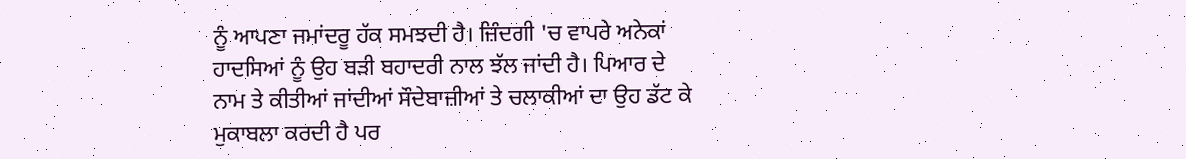ਨੂੰ ਆਪਣਾ ਜਮਾਂਦਰੂ ਹੱਕ ਸਮਝਦੀ ਹੈ। ਜ਼ਿੰਦਗੀ 'ਚ ਵਾਪਰੇ ਅਨੇਕਾਂ ਹਾਦਸਿਆਂ ਨੂੰ ਉਹ ਬੜੀ ਬਹਾਦਰੀ ਨਾਲ ਝੱਲ ਜਾਂਦੀ ਹੈ। ਪਿਆਰ ਦੇ ਨਾਮ ਤੇ ਕੀਤੀਆਂ ਜਾਂਦੀਆਂ ਸੌਦੇਬਾਜ਼ੀਆਂ ਤੇ ਚਲਾਕੀਆਂ ਦਾ ਉਹ ਡੱਟ ਕੇ ਮੁਕਾਬਲਾ ਕਰਦੀ ਹੈ ਪਰ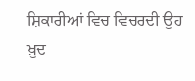ਸ਼ਿਕਾਰੀਆਂ ਵਿਚ ਵਿਚਰਦੀ ਉਹ ਖ਼ੁਦ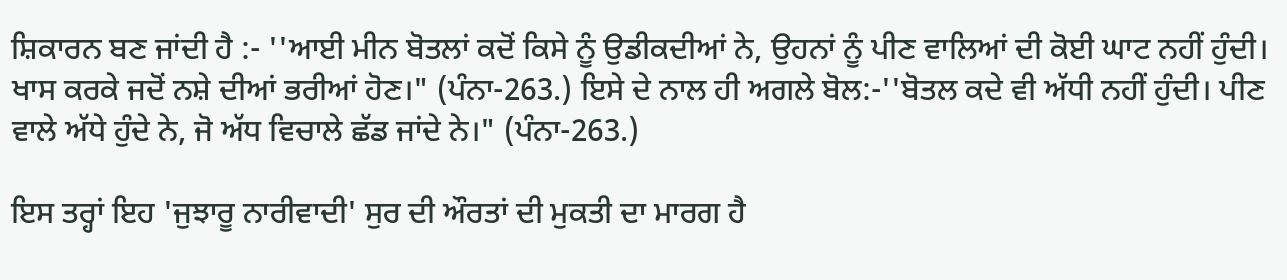ਸ਼ਿਕਾਰਨ ਬਣ ਜਾਂਦੀ ਹੈ :- ''ਆਈ ਮੀਨ ਬੋਤਲਾਂ ਕਦੋਂ ਕਿਸੇ ਨੂੰ ਉਡੀਕਦੀਆਂ ਨੇ, ਉਹਨਾਂ ਨੂੰ ਪੀਣ ਵਾਲਿਆਂ ਦੀ ਕੋਈ ਘਾਟ ਨਹੀਂ ਹੁੰਦੀ। ਖਾਸ ਕਰਕੇ ਜਦੋਂ ਨਸ਼ੇ ਦੀਆਂ ਭਰੀਆਂ ਹੋਣ।" (ਪੰਨਾ-263.) ਇਸੇ ਦੇ ਨਾਲ ਹੀ ਅਗਲੇ ਬੋਲ:-''ਬੋਤਲ ਕਦੇ ਵੀ ਅੱਧੀ ਨਹੀਂ ਹੁੰਦੀ। ਪੀਣ ਵਾਲੇ ਅੱਧੇ ਹੁੰਦੇ ਨੇ, ਜੋ ਅੱਧ ਵਿਚਾਲੇ ਛੱਡ ਜਾਂਦੇ ਨੇ।" (ਪੰਨਾ-263.)

ਇਸ ਤਰ੍ਹਾਂ ਇਹ 'ਜੁਝਾਰੂ ਨਾਰੀਵਾਦੀ' ਸੁਰ ਦੀ ਔਰਤਾਂ ਦੀ ਮੁਕਤੀ ਦਾ ਮਾਰਗ ਹੈ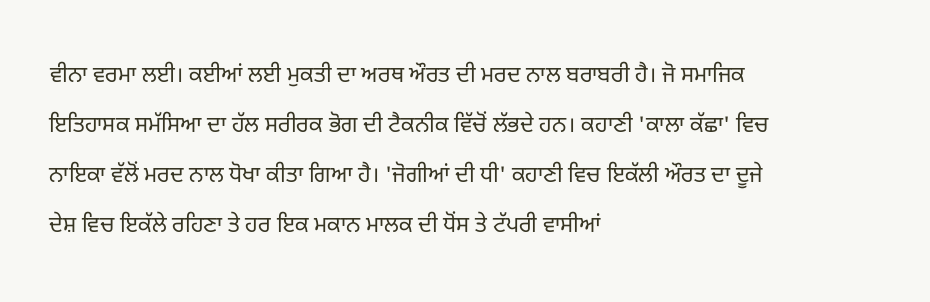ਵੀਨਾ ਵਰਮਾ ਲਈ। ਕਈਆਂ ਲਈ ਮੁਕਤੀ ਦਾ ਅਰਥ ਔਰਤ ਦੀ ਮਰਦ ਨਾਲ ਬਰਾਬਰੀ ਹੈ। ਜੋ ਸਮਾਜਿਕ ਇਤਿਹਾਸਕ ਸਮੱਸਿਆ ਦਾ ਹੱਲ ਸਰੀਰਕ ਭੋਗ ਦੀ ਟੈਕਨੀਕ ਵਿੱਚੋਂ ਲੱਭਦੇ ਹਨ। ਕਹਾਣੀ 'ਕਾਲਾ ਕੱਛਾ' ਵਿਚ ਨਾਇਕਾ ਵੱਲੋਂ ਮਰਦ ਨਾਲ ਧੋਖਾ ਕੀਤਾ ਗਿਆ ਹੈ। 'ਜੋਗੀਆਂ ਦੀ ਧੀ' ਕਹਾਣੀ ਵਿਚ ਇਕੱਲੀ ਔਰਤ ਦਾ ਦੂਜੇ ਦੇਸ਼ ਵਿਚ ਇਕੱਲੇ ਰਹਿਣਾ ਤੇ ਹਰ ਇਕ ਮਕਾਨ ਮਾਲਕ ਦੀ ਧੋਂਸ ਤੇ ਟੱਪਰੀ ਵਾਸੀਆਂ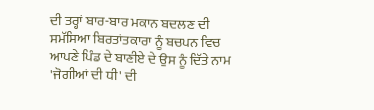ਦੀ ਤਰ੍ਹਾਂ ਬਾਰ-ਬਾਰ ਮਕਾਨ ਬਦਲਣ ਦੀ ਸਮੱਸਿਆ ਬਿਰਤਾਂਤਕਾਰਾ ਨੂੰ ਬਚਪਨ ਵਿਚ ਆਪਣੇ ਪਿੰਡ ਦੇ ਬਾਣੀਏ ਦੇ ਉਸ ਨੂੰ ਦਿੱਤੇ ਨਾਮ 'ਜੋਗੀਆਂ ਦੀ ਧੀ' ਦੀ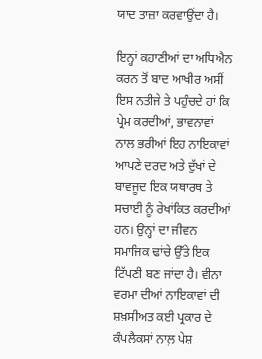ਯਾਦ ਤਾਜ਼ਾ ਕਰਵਾਉਂਦਾ ਹੈ।

ਇਨ੍ਹਾਂ ਕਹਾਣੀਆਂ ਦਾ ਅਧਿਐਨ ਕਰਨ ਤੋਂ ਬਾਦ ਆਖੀਰ ਅਸੀਂ ਇਸ ਨਤੀਜੇ ਤੇ ਪਹੁੰਚਦੇ ਹਾਂ ਕਿ ਪ੍ਰੇਮ ਕਰਦੀਆਂ, ਭਾਵਨਾਵਾਂ ਨਾਲ ਭਰੀਆਂ ਇਹ ਨਾਇਕਾਵਾਂ ਆਪਣੇ ਦਰਦ ਅਤੇ ਦੁੱਖਾਂ ਦੇ ਬਾਵਜੂਦ ਇਕ ਯਥਾਰਥ ਤੇ ਸਚਾਈ ਨੂੰ ਰੇਖਾਂਕਿਤ ਕਰਦੀਆਂ ਹਨ। ਉਨ੍ਹਾਂ ਦਾ ਜੀਵਨ ਸਮਾਜਿਕ ਢਾਂਚੇ ਉੱਤੇ ਇਕ ਟਿੱਪਣੀ ਬਣ ਜਾਂਦਾ ਹੈ। ਵੀਨਾ ਵਰਮਾ ਦੀਆਂ ਨਾਇਕਾਵਾਂ ਦੀ ਸ਼ਖ਼ਸੀਅਤ ਕਈ ਪ੍ਰਕਾਰ ਦੇ ਕੰਪਲੈਕਸਾਂ ਨਾਲ਼ ਪੇਸ਼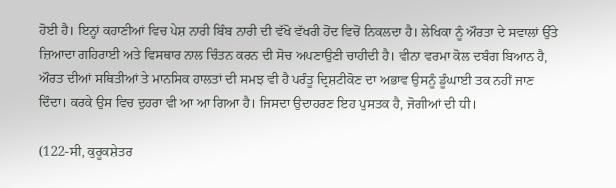ਹੋਈ ਹੈ। ਇਨ੍ਹਾਂ ਕਹਾਣੀਆਂ ਵਿਚ ਪੇਸ਼ ਨਾਰੀ ਬਿੰਬ ਨਾਰੀ ਦੀ ਵੱਖੋ ਵੱਖਰੀ ਹੋਂਦ ਵਿਚੋਂ ਨਿਕਲਦਾ ਹੈ। ਲੇਖਿਕਾ ਨੂੰ ਔਰਤਾ ਦੇ ਸਵਾਲਾਂ ਉੱਤੇ ਜ਼ਿਆਦਾ ਗਹਿਰਾਈ ਅਤੇ ਵਿਸਥਾਰ ਨਾਲ ਚਿੰਤਨ ਕਰਨ ਦੀ ਸੋਚ ਅਪਣਾਉਣੀ ਚਾਹੀਦੀ ਹੈ। ਵੀਨਾ ਵਰਮਾ ਕੋਲ ਦਬੰਗ ਬਿਆਨ ਹੈ, ਔਰਤ ਦੀਆਂ ਸਥਿਤੀਆਂ ਤੇ ਮਾਨਸਿਕ ਹਾਲਤਾਂ ਦੀ ਸਮਝ ਵੀ ਹੈ ਪਰੰਤੂ ਦ੍ਰਿਸ਼ਟੀਕੋਣ ਦਾ ਅਭਾਵ ਉਸਨੂੰ ਡੂੰਘਾਈ ਤਕ ਨਹੀਂ ਜਾਣ ਦਿੰਦਾ। ਕਰਕੇ ਉਸ ਵਿਚ ਦੁਹਰਾ ਵੀ ਆ ਆ ਗਿਆ ਹੈ। ਜਿਸਦਾ ਉਦਾਹਰਣ ਇਹ ਪੁਸਤਕ ਹੈ, ਜੋਗੀਆਂ ਦੀ ਧੀ।

(122-ਸੀ, ਕੁਰੂਕਸ਼ੇਤਰ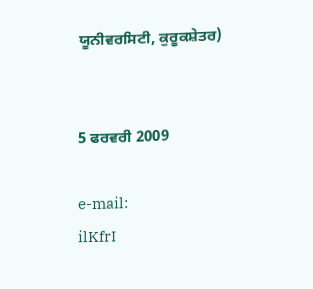ਯੂਨੀਵਰਸਿਟੀ, ਕੁਰੂਕਸ਼ੇਤਰ)


5 ਫਰਵਰੀ 2009

e-mail:
ilKfrI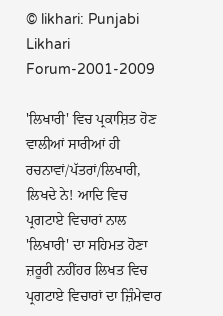© likhari: Punjabi Likhari Forum-2001-2009

'ਲਿਖਾਰੀ' ਵਿਚ ਪ੍ਰਕਾਸ਼ਿਤ ਹੋਣ ਵਾਲੀਆਂ ਸਾਰੀਆਂ ਹੀ ਰਚਨਾਵਾਂ/ਪੱਤਰਾਂ/ਲਿਖਾਰੀ, ਲਿਖਦੇ ਨੇ! ਆਦਿ ਵਿਚ ਪ੍ਰਗਟਾਏ ਵਿਚਾਰਾਂ ਨਾਲ 'ਲਿਖਾਰੀ' ਦਾ ਸਹਿਮਤ ਹੋਣਾ ਜ਼ਰੂਰੀ ਨਹੀਂਹਰ ਲਿਖਤ ਵਿਚ ਪ੍ਰਗਟਾਏ ਵਿਚਾਰਾਂ ਦਾ ਜ਼ਿੰਮੇਵਾਰ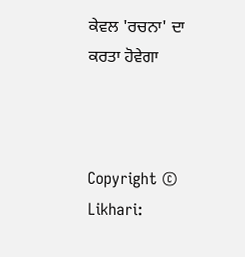ਕੇਵਲ 'ਰਚਨਾ' ਦਾ ਕਰਤਾ ਹੋਵੇਗਾ



Copyright © Likhari: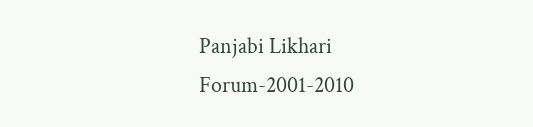Panjabi Likhari Forum-2001-2010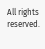All rights reserved.